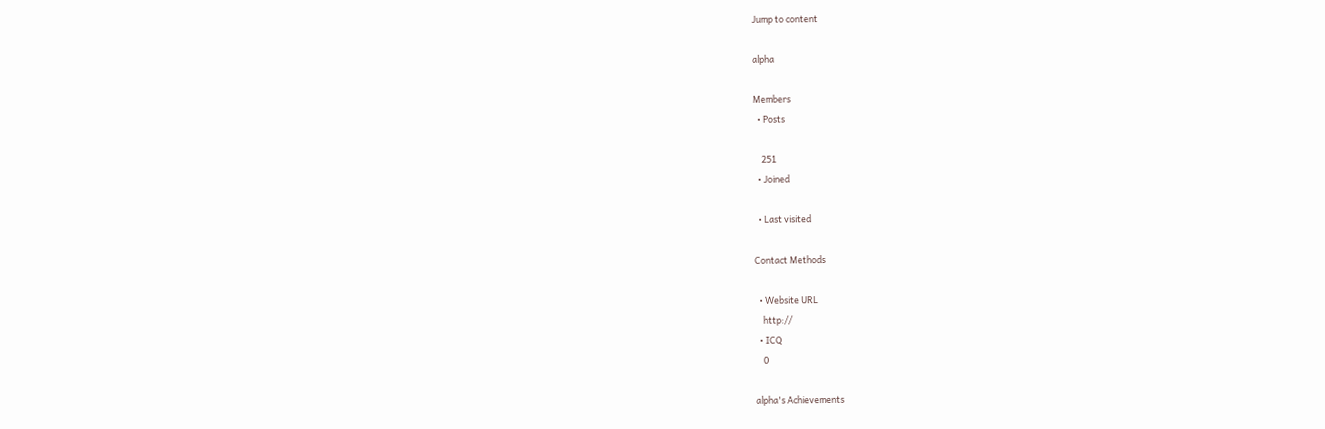Jump to content

alpha

Members
  • Posts

    251
  • Joined

  • Last visited

Contact Methods

  • Website URL
    http://
  • ICQ
    0

alpha's Achievements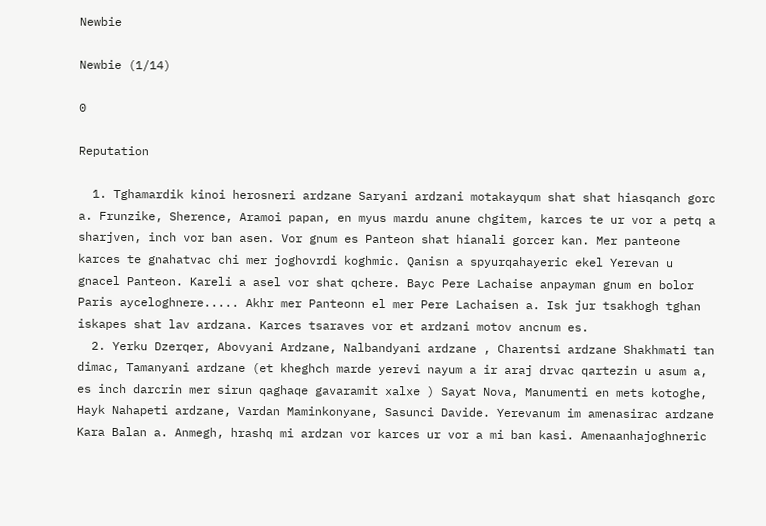Newbie

Newbie (1/14)

0

Reputation

  1. Tghamardik kinoi herosneri ardzane Saryani ardzani motakayqum shat shat hiasqanch gorc a. Frunzike, Sherence, Aramoi papan, en myus mardu anune chgitem, karces te ur vor a petq a sharjven, inch vor ban asen. Vor gnum es Panteon shat hianali gorcer kan. Mer panteone karces te gnahatvac chi mer joghovrdi koghmic. Qanisn a spyurqahayeric ekel Yerevan u gnacel Panteon. Kareli a asel vor shat qchere. Bayc Pere Lachaise anpayman gnum en bolor Paris ayceloghnere..... Akhr mer Panteonn el mer Pere Lachaisen a. Isk jur tsakhogh tghan iskapes shat lav ardzana. Karces tsaraves vor et ardzani motov ancnum es.
  2. Yerku Dzerqer, Abovyani Ardzane, Nalbandyani ardzane , Charentsi ardzane Shakhmati tan dimac, Tamanyani ardzane (et kheghch marde yerevi nayum a ir araj drvac qartezin u asum a, es inch darcrin mer sirun qaghaqe gavaramit xalxe ) Sayat Nova, Manumenti en mets kotoghe, Hayk Nahapeti ardzane, Vardan Maminkonyane, Sasunci Davide. Yerevanum im amenasirac ardzane Kara Balan a. Anmegh, hrashq mi ardzan vor karces ur vor a mi ban kasi. Amenaanhajoghneric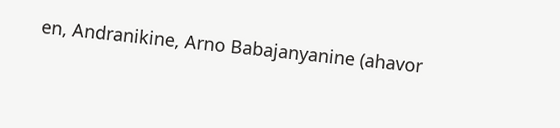en, Andranikine, Arno Babajanyanine (ahavor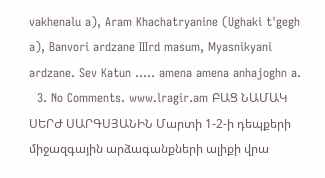vakhenalu a), Aram Khachatryanine (Ughaki t'gegh a), Banvori ardzane IIIrd masum, Myasnikyani ardzane. Sev Katun ..... amena amena anhajoghn a.
  3. No Comments. www.lragir.am ԲԱՑ ՆԱՄԱԿ ՍԵՐԺ ՍԱՐԳՍՅԱՆԻՆ Մարտի 1-2-ի դեպքերի միջազգային արձագանքների ալիքի վրա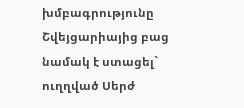խմբագրությունը Շվեյցարիայից բաց նամակ է ստացել` ուղղված Սերժ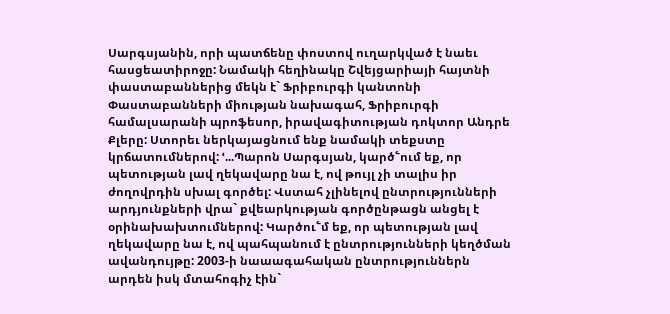Սարգսյանին, որի պատճենը փոստով ուղարկված է նաեւ հասցեատիրոջը: Նամակի հեղինակը Շվեյցարիայի հայտնի փաստաբաններից մեկն է` Ֆրիբուրգի կանտոնի Փաստաբանների միության նախագահ, Ֆրիբուրգի համալսարանի պրոֆեսոր, իրավագիտության դոկտոր Անդրե Քլերը: Ստորեւ ներկայացնում ենք նամակի տեքստը կրճատումներով: ՙ...Պարոն Սարգսյան, կարծ՟ում եք, որ պետության լավ ղեկավարը նա է, ով թույլ չի տալիս իր ժողովրդին սխալ գործել: Վստահ չլինելով ընտրությունների արդյունքների վրա` քվեարկության գործընթացն անցել է օրինախախտումներով: Կարծու՟մ եք, որ պետության լավ ղեկավարը նա է, ով պահպանում է ընտրությունների կեղծման ավանդույթը: 2003-ի նաաագահական ընտրություններն արդեն իսկ մտահոգիչ էին`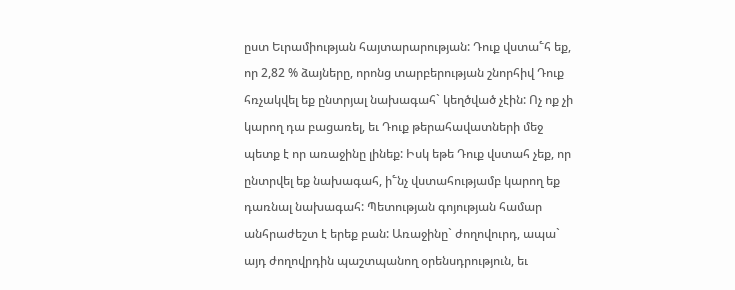ըստ Եւրամիության հայտարարության: Դուք վստա՟հ եք, որ 2,82 % ձայները, որոնց տարբերության շնորհիվ Դուք հռչակվել եք ընտրյալ նախագահ` կեղծված չէին: Ոչ ոք չի կարող դա բացառել, եւ Դուք թերահավատների մեջ պետք է որ առաջինը լինեք: Իսկ եթե Դուք վստահ չեք, որ ընտրվել եք նախագահ, ի՟նչ վստահությամբ կարող եք դառնալ նախագահ: Պետության գոյության համար անհրաժեշտ է երեք բան: Առաջինը` ժողովուրդ, ապա` այդ ժողովրդին պաշտպանող օրենսդրություն, եւ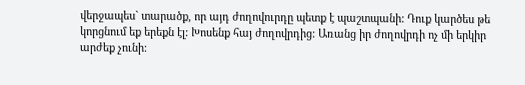վերջապես` տարածք, որ այդ ժողովուրդը պետք է պաշտպանի: Դուք կարծես թե կորցնում եք երեքն էլ: Խոսենք հայ ժողովրդից: Առանց իր ժողովրդի ոչ մի երկիր արժեք չունի: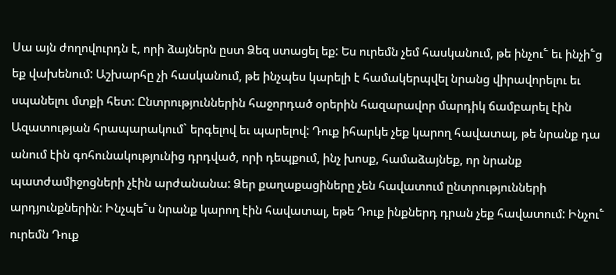Սա այն ժողովուրդն է, որի ձայներն ըստ Ձեզ ստացել եք: Ես ուրեմն չեմ հասկանում, թե ինչու՟ եւ ինչի՟ց եք վախենում: Աշխարհը չի հասկանում, թե ինչպես կարելի է համակերպվել նրանց վիրավորելու եւ սպանելու մտքի հետ: Ընտրություններին հաջորդած օրերին հազարավոր մարդիկ ճամբարել էին Ազատության հրապարակում` երգելով եւ պարելով: Դուք իհարկե չեք կարող հավատալ, թե նրանք դա անում էին գոհունակությունից դրդված, որի դեպքում, ինչ խոսք, համաձայնեք, որ նրանք պատժամիջոցների չէին արժանանա: Ձեր քաղաքացիները չեն հավատում ընտրությունների արդյունքներին: Ինչպե՟ս նրանք կարող էին հավատալ, եթե Դուք ինքներդ դրան չեք հավատում: Ինչու՟ ուրեմն Դուք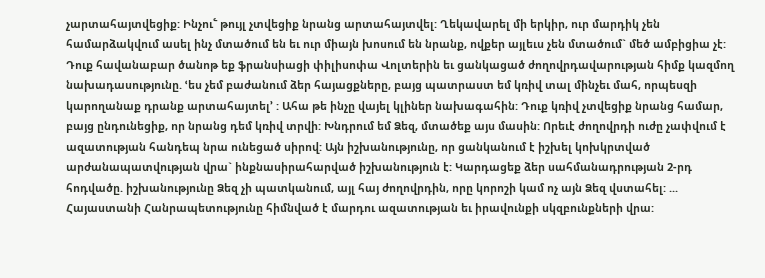չարտահայտվեցիք: Ինչու՟ թույլ չտվեցիք նրանց արտահայտվել: Ղեկավարել մի երկիր, ուր մարդիկ չեն համարձակվում ասել ինչ մտածում են եւ ուր միայն խոսում են նրանք, ովքեր այլեւս չեն մտածում` մեծ ամբիցիա չէ: Դուք հավանաբար ծանոթ եք ֆրանսիացի փիլիսոփա Վոլտերին եւ ցանկացած ժողովրդավարության հիմք կազմող նախադասությունը. ՙես չեմ բաժանում ձեր հայացքները, բայց պատրաստ եմ կռիվ տալ մինչեւ մահ, որպեսզի կարողանաք դրանք արտահայտել՚ : Ահա թե ինչը վայել կլիներ նախագահին: Դուք կռիվ չտվեցիք նրանց համար, բայց ընդունեցիք, որ նրանց դեմ կռիվ տրվի: Խնդրում եմ Ձեզ, մտածեք այս մասին: Որեւէ ժողովրդի ուժը չափվում է ազատության հանդեպ նրա ունեցած սիրով: Այն իշխանությունը, որ ցանկանում է իշխել կոխկրտված արժանապատվության վրա` ինքնասիրահարված իշխանություն է: Կարդացեք ձեր սահմանադրության 2-րդ հոդվածը. իշխանությունը Ձեզ չի պատկանում, այլ հայ ժողովրդին, որը կորոշի կամ ոչ այն Ձեզ վստահել: ... Հայաստանի Հանրապետությունը հիմնված է մարդու ազատության եւ իրավունքի սկզբունքների վրա: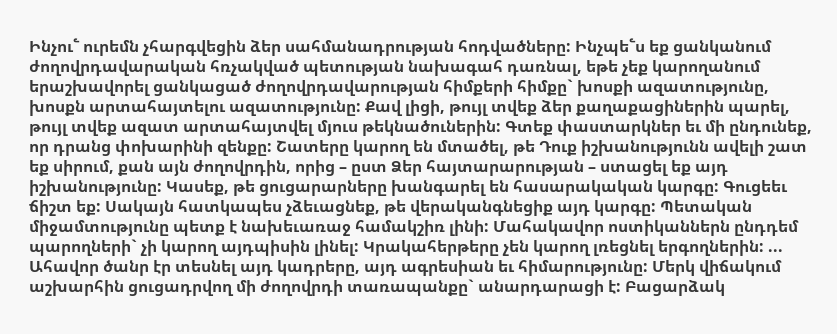Ինչու՟ ուրեմն չհարգվեցին ձեր սահմանադրության հոդվածները: Ինչպե՟ս եք ցանկանում ժողովրդավարական հռչակված պետության նախագահ դառնալ, եթե չեք կարողանում երաշխավորել ցանկացած ժողովրդավարության հիմքերի հիմքը` խոսքի ազատությունը, խոսքն արտահայտելու ազատությունը: Քավ լիցի, թույլ տվեք ձեր քաղաքացիներին պարել, թույլ տվեք ազատ արտահայտվել մյուս թեկնածուներին: Գտեք փաստարկներ եւ մի ընդունեք, որ դրանց փոխարինի զենքը: Շատերը կարող են մտածել, թե Դուք իշխանությունն ավելի շատ եք սիրում, քան այն ժողովրդին, որից – ըստ Ձեր հայտարարության – ստացել եք այդ իշխանությունը: Կասեք, թե ցուցարարները խանգարել են հասարակական կարգը: Գուցեեւ ճիշտ եք: Սակայն հատկապես չձեւացնեք, թե վերականգնեցիք այդ կարգը: Պետական միջամտությունը պետք է նախեւառաջ համակշիռ լինի: Մահակավոր ոստիկաններն ընդդեմ պարողների` չի կարող այդպիսին լինել: Կրակահերթերը չեն կարող լռեցնել երգողներին: ... Ահավոր ծանր էր տեսնել այդ կադրերը, այդ ագրեսիան եւ հիմարությունը: Մերկ վիճակում աշխարհին ցուցադրվող մի ժողովրդի տառապանքը` անարդարացի է: Բացարձակ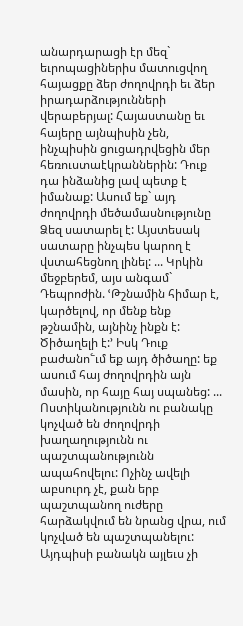անարդարացի էր մեզ` եւրոպացիներիս մատուցվող հայացքը ձեր ժողովրդի եւ ձեր իրադարձությունների վերաբերյալ: Հայաստանը եւ հայերը այնպիսին չեն, ինչպիսին ցուցադրվեցին մեր հեռուստաէկրաններին: Դուք դա ինձանից լավ պետք է իմանաք: Ասում եք` այդ ժողովրդի մեծամասնությունը Ձեզ սատարել է: Այստեսակ սատարը ինչպես կարող է վստահեցնող լինել: ... Կրկին մեջբերեմ, այս անգամ` Դեպրոժին. ՙԹշնամին հիմար է, կարծելով, որ մենք ենք թշնամին, այնինչ ինքն է: Ծիծաղելի է:՚ Իսկ Դուք բաժանո՟ւմ եք այդ ծիծաղը: եք ասում հայ ժողովրդին այն մասին, որ հայը հայ սպանեց: ... Ոստիկանությունն ու բանակը կոչված են ժողովրդի խաղաղությունն ու պաշտպանությունն ապահովելու: Ոչինչ ավելի աբսուրդ չէ, քան երբ պաշտպանող ուժերը հարձակվում են նրանց վրա, ում կոչված են պաշտպանելու: Այդպիսի բանակն այլեւս չի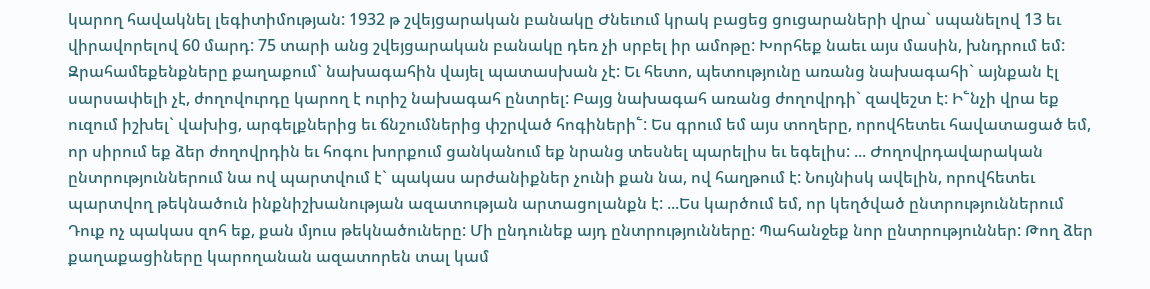կարող հավակնել լեգիտիմության: 1932 թ շվեյցարական բանակը Ժնեւում կրակ բացեց ցուցարաների վրա` սպանելով 13 եւ վիրավորելով 60 մարդ: 75 տարի անց շվեյցարական բանակը դեռ չի սրբել իր ամոթը: Խորհեք նաեւ այս մասին, խնդրում եմ: Զրահամեքենքները քաղաքում` նախագահին վայել պատասխան չէ: Եւ հետո, պետությունը առանց նախագահի` այնքան էլ սարսափելի չէ, ժողովուրդը կարող է ուրիշ նախագահ ընտրել: Բայց նախագահ առանց ժողովրդի` զավեշտ է: Ի՟նչի վրա եք ուզում իշխել` վախից, արգելքներից եւ ճնշումներից փշրված հոգիների՟: Ես գրում եմ այս տողերը, որովհետեւ հավատացած եմ, որ սիրում եք ձեր ժողովրդին եւ հոգու խորքում ցանկանում եք նրանց տեսնել պարելիս եւ եգելիս: ... Ժողովրդավարական ընտրություններում նա ով պարտվում է` պակաս արժանիքներ չունի քան նա, ով հաղթում է: Նույնիսկ ավելին, որովհետեւ պարտվող թեկնածուն ինքնիշխանության ազատության արտացոլանքն է: ...Ես կարծում եմ, որ կեղծված ընտրություններում Դուք ոչ պակաս զոհ եք, քան մյուս թեկնածուները: Մի ընդունեք այդ ընտրությունները: Պահանջեք նոր ընտրություններ: Թող ձեր քաղաքացիները կարողանան ազատորեն տալ կամ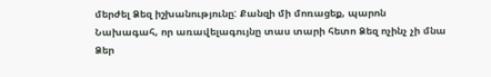մերժել Ձեզ իշխանությունը: Քանզի մի մոռացեք, պարոն Նախագահ, որ առավելագույնը տաս տարի հետո Ձեզ ոչինչ չի մնա Ձեր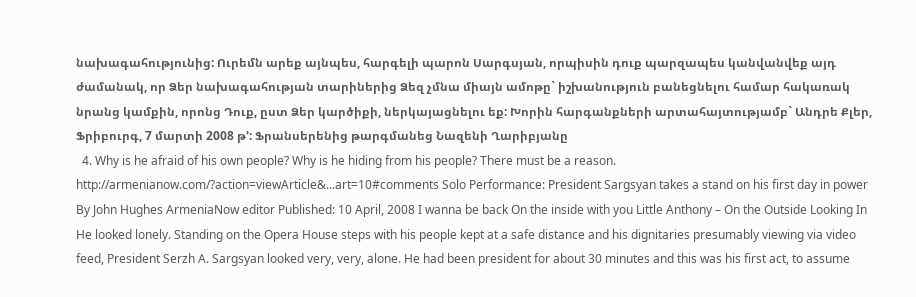նախագահությունից: Ուրեմն արեք այնպես, հարգելի պարոն Սարգսյան, որպիսին դուք պարզապես կանվանվեք այդ ժամանակ, որ Ձեր նախագահության տարիներից Ձեզ չմնա միայն ամոթը` իշխանություն բանեցնելու համար հակառակ նրանց կամքին, որոնց Դուք, ըստ Ձեր կարծիքի, ներկայացնելու եք: Խորին հարգանքների արտահայտությամբ` Անդրե Քլեր, Ֆրիբուրգ, 7 մարտի 2008 թ՚: Ֆրանսերենից թարգմանեց Նազենի Ղարիբյանը
  4. Why is he afraid of his own people? Why is he hiding from his people? There must be a reason. http://armenianow.com/?action=viewArticle&...art=10#comments Solo Performance: President Sargsyan takes a stand on his first day in power By John Hughes ArmeniaNow editor Published: 10 April, 2008 I wanna be back On the inside with you Little Anthony – On the Outside Looking In He looked lonely. Standing on the Opera House steps with his people kept at a safe distance and his dignitaries presumably viewing via video feed, President Serzh A. Sargsyan looked very, very, alone. He had been president for about 30 minutes and this was his first act, to assume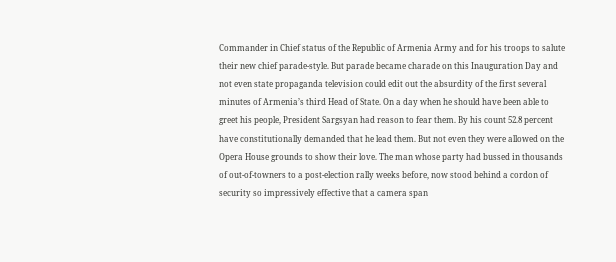Commander in Chief status of the Republic of Armenia Army and for his troops to salute their new chief parade-style. But parade became charade on this Inauguration Day and not even state propaganda television could edit out the absurdity of the first several minutes of Armenia’s third Head of State. On a day when he should have been able to greet his people, President Sargsyan had reason to fear them. By his count 52.8 percent have constitutionally demanded that he lead them. But not even they were allowed on the Opera House grounds to show their love. The man whose party had bussed in thousands of out-of-towners to a post-election rally weeks before, now stood behind a cordon of security so impressively effective that a camera span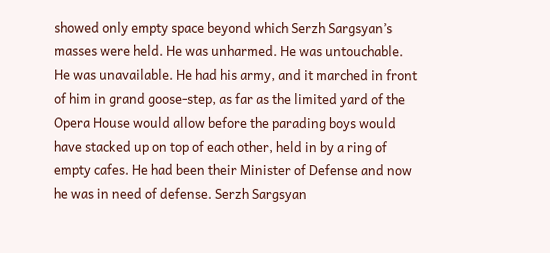showed only empty space beyond which Serzh Sargsyan’s masses were held. He was unharmed. He was untouchable. He was unavailable. He had his army, and it marched in front of him in grand goose-step, as far as the limited yard of the Opera House would allow before the parading boys would have stacked up on top of each other, held in by a ring of empty cafes. He had been their Minister of Defense and now he was in need of defense. Serzh Sargsyan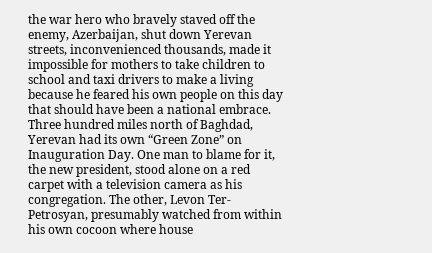the war hero who bravely staved off the enemy, Azerbaijan, shut down Yerevan streets, inconvenienced thousands, made it impossible for mothers to take children to school and taxi drivers to make a living because he feared his own people on this day that should have been a national embrace. Three hundred miles north of Baghdad, Yerevan had its own “Green Zone” on Inauguration Day. One man to blame for it, the new president, stood alone on a red carpet with a television camera as his congregation. The other, Levon Ter-Petrosyan, presumably watched from within his own cocoon where house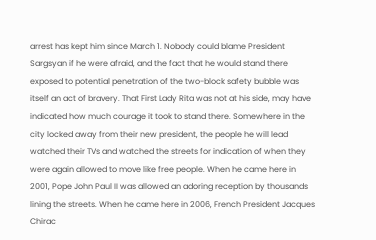arrest has kept him since March 1. Nobody could blame President Sargsyan if he were afraid, and the fact that he would stand there exposed to potential penetration of the two-block safety bubble was itself an act of bravery. That First Lady Rita was not at his side, may have indicated how much courage it took to stand there. Somewhere in the city locked away from their new president, the people he will lead watched their TVs and watched the streets for indication of when they were again allowed to move like free people. When he came here in 2001, Pope John Paul II was allowed an adoring reception by thousands lining the streets. When he came here in 2006, French President Jacques Chirac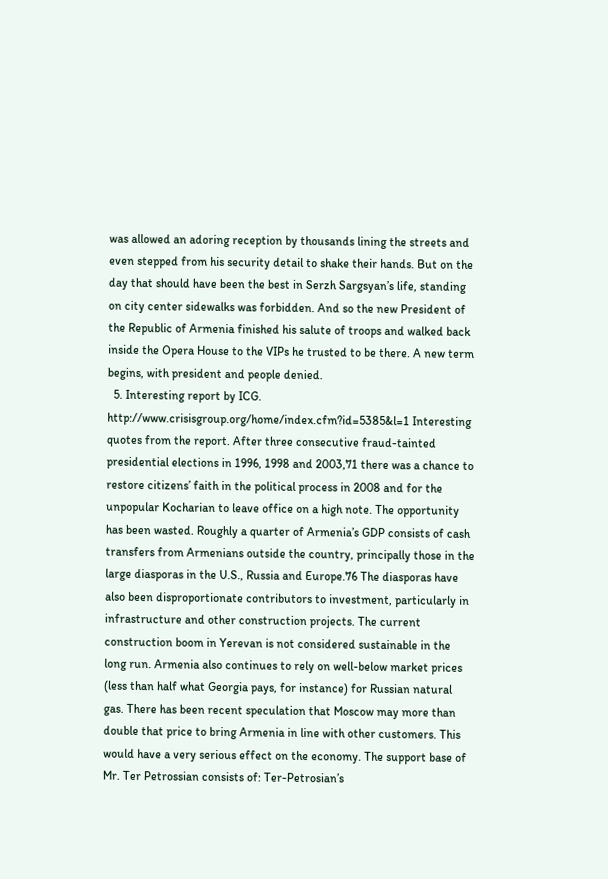was allowed an adoring reception by thousands lining the streets and even stepped from his security detail to shake their hands. But on the day that should have been the best in Serzh Sargsyan’s life, standing on city center sidewalks was forbidden. And so the new President of the Republic of Armenia finished his salute of troops and walked back inside the Opera House to the VIPs he trusted to be there. A new term begins, with president and people denied.
  5. Interesting report by ICG. http://www.crisisgroup.org/home/index.cfm?id=5385&l=1 Interesting quotes from the report. After three consecutive fraud-tainted presidential elections in 1996, 1998 and 2003,71 there was a chance to restore citizens’ faith in the political process in 2008 and for the unpopular Kocharian to leave office on a high note. The opportunity has been wasted. Roughly a quarter of Armenia’s GDP consists of cash transfers from Armenians outside the country, principally those in the large diasporas in the U.S., Russia and Europe.76 The diasporas have also been disproportionate contributors to investment, particularly in infrastructure and other construction projects. The current construction boom in Yerevan is not considered sustainable in the long run. Armenia also continues to rely on well-below market prices (less than half what Georgia pays, for instance) for Russian natural gas. There has been recent speculation that Moscow may more than double that price to bring Armenia in line with other customers. This would have a very serious effect on the economy. The support base of Mr. Ter Petrossian consists of: Ter-Petrosian’s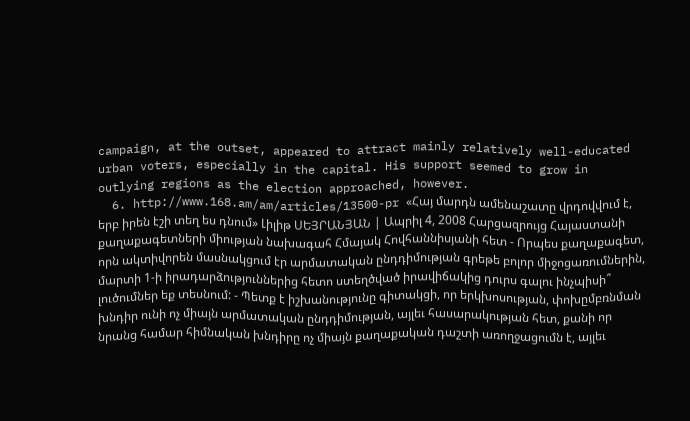campaign, at the outset, appeared to attract mainly relatively well-educated urban voters, especially in the capital. His support seemed to grow in outlying regions as the election approached, however.
  6. http://www.168.am/am/articles/13500-pr «Հայ մարդն ամենաշատը վրդովվում է, երբ իրեն էշի տեղ ես դնում» Լիլիթ ՍԵՅՐԱՆՅԱՆ | Ապրիլ 4, 2008 Հարցազրույց Հայաստանի քաղաքագետների միության նախագահ Հմայակ Հովհաննիսյանի հետ - Որպես քաղաքագետ, որն ակտիվորեն մասնակցում էր արմատական ընդդիմության գրեթե բոլոր միջոցառումներին, մարտի 1-ի իրադարձություններից հետո ստեղծված իրավիճակից դուրս գալու ինչպիսի՞ լուծումներ եք տեսնում: - Պետք է իշխանությունը գիտակցի, որ երկխոսության, փոխըմբռնման խնդիր ունի ոչ միայն արմատական ընդդիմության, այլեւ հասարակության հետ, քանի որ նրանց համար հիմնական խնդիրը ոչ միայն քաղաքական դաշտի առողջացումն է, այլեւ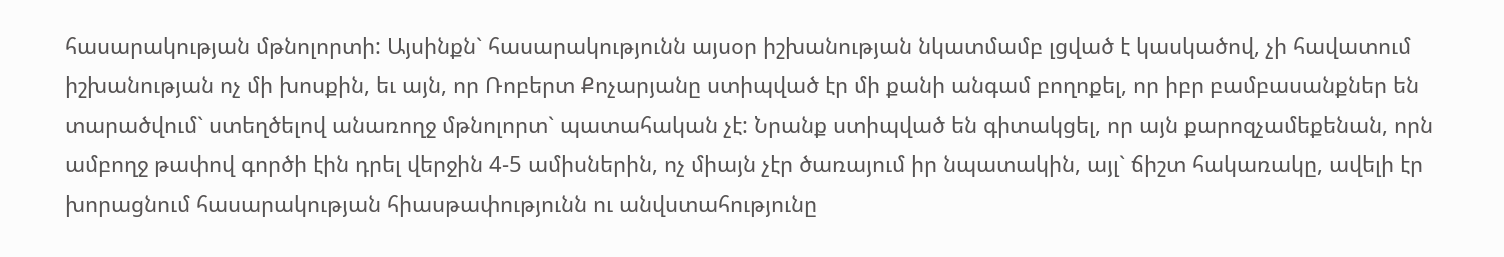հասարակության մթնոլորտի: Այսինքն` հասարակությունն այսօր իշխանության նկատմամբ լցված է կասկածով, չի հավատում իշխանության ոչ մի խոսքին, եւ այն, որ Ռոբերտ Քոչարյանը ստիպված էր մի քանի անգամ բողոքել, որ իբր բամբասանքներ են տարածվում` ստեղծելով անառողջ մթնոլորտ` պատահական չէ: Նրանք ստիպված են գիտակցել, որ այն քարոզչամեքենան, որն ամբողջ թափով գործի էին դրել վերջին 4-5 ամիսներին, ոչ միայն չէր ծառայում իր նպատակին, այլ` ճիշտ հակառակը, ավելի էր խորացնում հասարակության հիասթափությունն ու անվստահությունը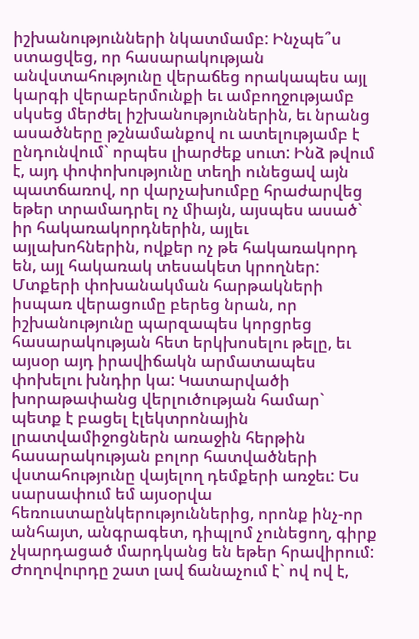իշխանությունների նկատմամբ: Ինչպե՞ս ստացվեց, որ հասարակության անվստահությունը վերաճեց որակապես այլ կարգի վերաբերմունքի եւ ամբողջությամբ սկսեց մերժել իշխանություններին, եւ նրանց ասածները թշնամանքով ու ատելությամբ է ընդունվում` որպես լիարժեք սուտ: Ինձ թվում է, այդ փոփոխությունը տեղի ունեցավ այն պատճառով, որ վարչախումբը հրաժարվեց եթեր տրամադրել ոչ միայն, այսպես ասած` իր հակառակորդներին, այլեւ այլախոհներին, ովքեր ոչ թե հակառակորդ են, այլ հակառակ տեսակետ կրողներ: Մտքերի փոխանակման հարթակների իսպառ վերացումը բերեց նրան, որ իշխանությունը պարզապես կորցրեց հասարակության հետ երկխոսելու թելը, եւ այսօր այդ իրավիճակն արմատապես փոխելու խնդիր կա: Կատարվածի խորաթափանց վերլուծության համար` պետք է բացել էլեկտրոնային լրատվամիջոցներն առաջին հերթին հասարակության բոլոր հատվածների վստահությունը վայելող դեմքերի առջեւ: Ես սարսափում եմ այսօրվա հեռուստաընկերություններից, որոնք ինչ-որ անհայտ, անգրագետ, դիպլոմ չունեցող, գիրք չկարդացած մարդկանց են եթեր հրավիրում: Ժողովուրդը շատ լավ ճանաչում է` ով ով է,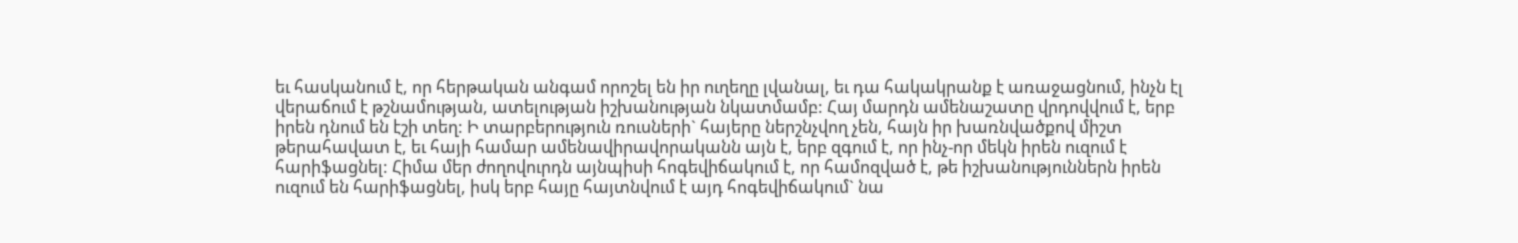եւ հասկանում է, որ հերթական անգամ որոշել են իր ուղեղը լվանալ, եւ դա հակակրանք է առաջացնում, ինչն էլ վերաճում է թշնամության, ատելության իշխանության նկատմամբ: Հայ մարդն ամենաշատը վրդովվում է, երբ իրեն դնում են էշի տեղ: Ի տարբերություն ռուսների` հայերը ներշնչվող չեն, հայն իր խառնվածքով միշտ թերահավատ է, եւ հայի համար ամենավիրավորականն այն է, երբ զգում է, որ ինչ-որ մեկն իրեն ուզում է հարիֆացնել: Հիմա մեր ժողովուրդն այնպիսի հոգեվիճակում է, որ համոզված է, թե իշխանություններն իրեն ուզում են հարիֆացնել, իսկ երբ հայը հայտնվում է այդ հոգեվիճակում` նա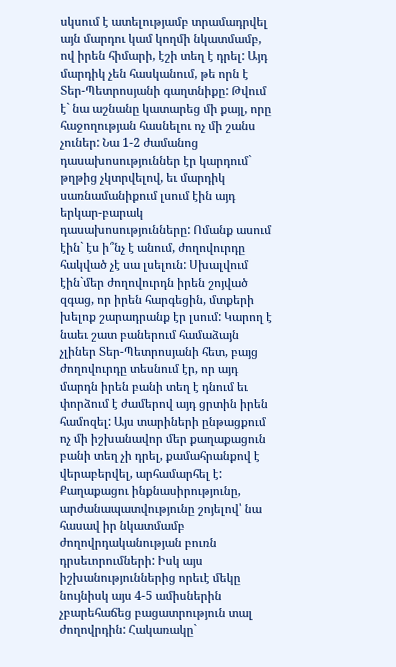սկսում է ատելությամբ տրամադրվել այն մարդու կամ կողմի նկատմամբ, ով իրեն հիմարի, էշի տեղ է դրել: Այդ մարդիկ չեն հասկանում, թե որն է Տեր-Պետրոսյանի գաղտնիքը: Թվում է` նա աշնանը կատարեց մի քայլ, որը հաջողության հասնելու ոչ մի շանս չուներ: Նա 1-2 ժամանոց դասախոսություններ էր կարդում` թղթից չկտրվելով, եւ մարդիկ սառնամանիքում լսում էին այդ երկար-բարակ դասախոսությունները: Ոմանք ասում էին` էս ի՞նչ է անում, ժողովուրդը հակված չէ սա լսելուն: Սխալվում էին`մեր ժողովուրդն իրեն շոյված զգաց, որ իրեն հարգեցին, մտքերի խելոք շարադրանք էր լսում: Կարող է նաեւ շատ բաներում համաձայն չլիներ Տեր-Պետրոսյանի հետ, բայց ժողովուրդը տեսնում էր, որ այդ մարդն իրեն բանի տեղ է դնում եւ փորձում է ժամերով այդ ցրտին իրեն համոզել: Այս տարիների ընթացքում ոչ մի իշխանավոր մեր քաղաքացուն բանի տեղ չի դրել, քամահրանքով է վերաբերվել, արհամարհել է: Քաղաքացու ինքնասիրությունը, արժանապատվությունը շոյելով՝ նա հասավ իր նկատմամբ ժողովրդականության բուռն դրսեւորումների: Իսկ այս իշխանություններից որեւէ մեկը նույնիսկ այս 4-5 ամիսներին չբարեհաճեց բացատրություն տալ ժողովրդին: Հակառակը`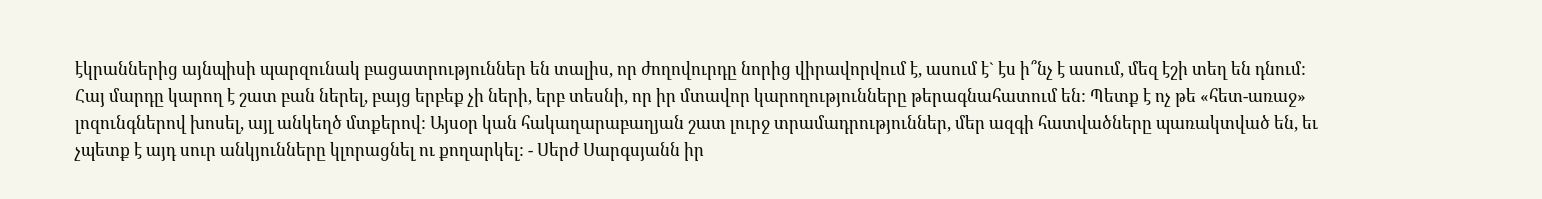էկրաններից այնպիսի պարզունակ բացատրություններ են տալիս, որ ժողովուրդը նորից վիրավորվում է, ասում է` էս ի՞նչ է ասում, մեզ էշի տեղ են դնում: Հայ մարդը կարող է շատ բան ներել, բայց երբեք չի ների, երբ տեսնի, որ իր մտավոր կարողությունները թերագնահատում են: Պետք է ոչ թե «հետ-առաջ» լոզունգներով խոսել, այլ անկեղծ մտքերով: Այսօր կան հակաղարաբաղյան շատ լուրջ տրամադրություններ, մեր ազգի հատվածները պառակտված են, եւ չպետք է այդ սուր անկյունները կլորացնել ու քողարկել: - Սերժ Սարգսյանն իր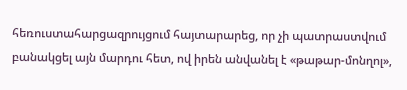հեռուստահարցազրույցում հայտարարեց, որ չի պատրաստվում բանակցել այն մարդու հետ, ով իրեն անվանել է «թաթար-մոնղոլ»,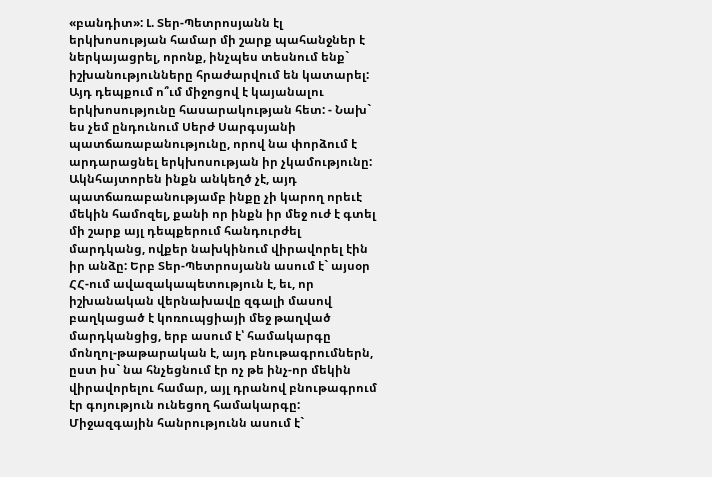«բանդիտ»: Լ. Տեր-Պետրոսյանն էլ երկխոսության համար մի շարք պահանջներ է ներկայացրել, որոնք, ինչպես տեսնում ենք` իշխանությունները հրաժարվում են կատարել: Այդ դեպքում ո՞ւմ միջոցով է կայանալու երկխոսությունը հասարակության հետ: - Նախ` ես չեմ ընդունում Սերժ Սարգսյանի պատճառաբանությունը, որով նա փորձում է արդարացնել երկխոսության իր չկամությունը: Ակնհայտորեն ինքն անկեղծ չէ, այդ պատճառաբանությամբ ինքը չի կարող որեւէ մեկին համոզել, քանի որ ինքն իր մեջ ուժ է գտել մի շարք այլ դեպքերում հանդուրժել մարդկանց, ովքեր նախկինում վիրավորել էին իր անձը: Երբ Տեր-Պետրոսյանն ասում է` այսօր ՀՀ-ում ավազակապետություն է, եւ, որ իշխանական վերնախավը զգալի մասով բաղկացած է կոռուպցիայի մեջ թաղված մարդկանցից, երբ ասում է՝ համակարգը մոնղոլ-թաթարական է, այդ բնութագրումներն, ըստ իս` նա հնչեցնում էր ոչ թե ինչ-որ մեկին վիրավորելու համար, այլ դրանով բնութագրում էր գոյություն ունեցող համակարգը: Միջազգային հանրությունն ասում է`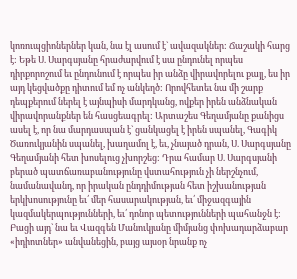կոռուպցիոներներ կան, նա էլ ասում է` ավազակներ: Ճաշակի հարց է: Եթե Ս. Սարգսյանը հրաժարվում է սա ընդունել որպես դիրքորոշում եւ ընդունում է որպես իր անձը վիրավորելու քայլ, ես իր այդ կեցվածքը դիտում եմ ոչ անկեղծ: Որովհետեւ նա մի շարք դեպքերում ներել է այնպիսի մարդկանց, ովքեր իրեն անձնական վիրավորանքներ են հասցեագրել: Արտաշես Գեղամյանը քանիցս ասել է, որ նա մարդասպան է` ցանկացել է իրեն սպանել, Գագիկ Ծառուկյանին սպանել, խաղամոլ է, եւ, չնայած դրան, Ս. Սարգսյանը Գեղամյանի հետ խոսելուց չխորշեց: Դրա համար Ս. Սարգսյանի բերած պատճառաբանությունը վստահություն չի ներշնչում, նամանավանդ, որ իրական ընդդիմության հետ իշխանության երկխոսությունը եւ՛ մեր հասարակության, եւ՛ միջազգային կազմակերպությունների, եւ՛ դոնոր պետությունների պահանջն է: Բացի այդ` նա եւ Վազգեն Մանուկյանը միմյանց փոխադարձաբար «իդիոտներ» անվանեցին, բայց այսօր նրանք ոչ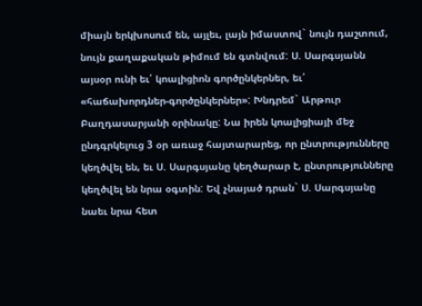միայն երկխոսում են, այլեւ, լայն իմաստով` նույն դաշտում, նույն քաղաքական թիմում են գտնվում: Ս. Սարգսյանն այսօր ունի եւ՛ կոալիցիոն գործընկերներ, եւ՛ «հաճախորդներ-գործընկերներ»: Խնդրեմ` Արթուր Բաղդասարյանի օրինակը: Նա իրեն կոալիցիայի մեջ ընդգրկելուց 3 օր առաջ հայտարարեց, որ ընտրությունները կեղծվել են, եւ Ս. Սարգսյանը կեղծարար է, ընտրությունները կեղծվել են նրա օգտին: Եվ չնայած դրան` Ս. Սարգսյանը նաեւ նրա հետ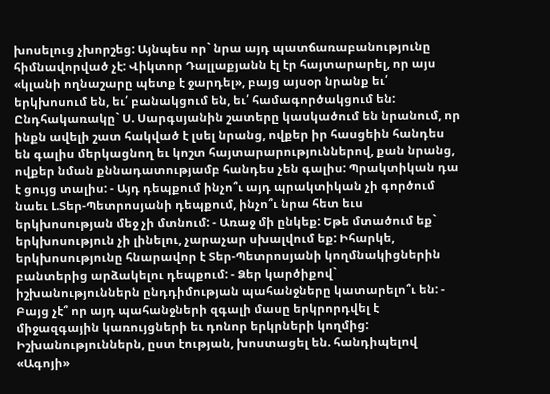խոսելուց չխորշեց: Այնպես որ` նրա այդ պատճառաբանությունը հիմնավորված չէ: Վիկտոր Դալլաքյանն էլ էր հայտարարել, որ այս «կլանի ողնաշարը պետք է ջարդել», բայց այսօր նրանք եւ՛ երկխոսում են, եւ՛ բանակցում են, եւ՛ համագործակցում են: Ընդհակառակը` Ս. Սարգսյանին շատերը կասկածում են նրանում, որ ինքն ավելի շատ հակված է լսել նրանց, ովքեր իր հասցեին հանդես են գալիս մերկացնող եւ կոշտ հայտարարություններով, քան նրանց, ովքեր նման քննադատությամբ հանդես չեն գալիս: Պրակտիկան դա է ցույց տալիս: - Այդ դեպքում ինչո՞ւ այդ պրակտիկան չի գործում նաեւ Լ.Տեր-Պետրոսյանի դեպքում, ինչո՞ւ նրա հետ եւս երկխոսության մեջ չի մտնում: - Առաջ մի ընկեք: Եթե մտածում եք` երկխոսություն չի լինելու, չարաչար սխալվում եք: Իհարկե, երկխոսությունը հնարավոր է Տեր-Պետրոսյանի կողմնակիցներին բանտերից արձակելու դեպքում: - Ձեր կարծիքով` իշխանություններն ընդդիմության պահանջները կատարելո՞ւ են: - Բայց չէ՞ որ այդ պահանջների զգալի մասը երկրորդվել է միջազգային կառույցների եւ դոնոր երկրների կողմից: Իշխանություններն, ըստ էության, խոստացել են. հանդիպելով «Ագոյի»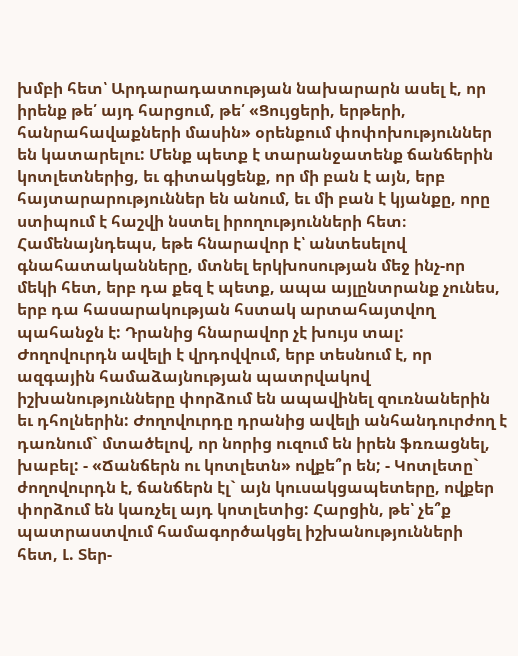խմբի հետ՝ Արդարադատության նախարարն ասել է, որ իրենք թե՛ այդ հարցում, թե՛ «Ցույցերի, երթերի, հանրահավաքների մասին» օրենքում փոփոխություններ են կատարելու: Մենք պետք է տարանջատենք ճանճերին կոտլետներից, եւ գիտակցենք, որ մի բան է այն, երբ հայտարարություններ են անում, եւ մի բան է կյանքը, որը ստիպում է հաշվի նստել իրողությունների հետ։ Համենայնդեպս, եթե հնարավոր է՝ անտեսելով գնահատականները, մտնել երկխոսության մեջ ինչ-որ մեկի հետ, երբ դա քեզ է պետք, ապա այլընտրանք չունես, երբ դա հասարակության հստակ արտահայտվող պահանջն է: Դրանից հնարավոր չէ խույս տալ: Ժողովուրդն ավելի է վրդովվում, երբ տեսնում է, որ ազգային համաձայնության պատրվակով իշխանությունները փորձում են ապավինել զուռնաներին եւ դհոլներին: Ժողովուրդը դրանից ավելի անհանդուրժող է դառնում` մտածելով, որ նորից ուզում են իրեն ֆռռացնել, խաբել: - «Ճանճերն ու կոտլետն» ովքե՞ր են; - Կոտլետը` ժողովուրդն է, ճանճերն էլ` այն կուսակցապետերը, ովքեր փորձում են կառչել այդ կոտլետից: Հարցին, թե՝ չե՞ք պատրաստվում համագործակցել իշխանությունների հետ, Լ. Տեր-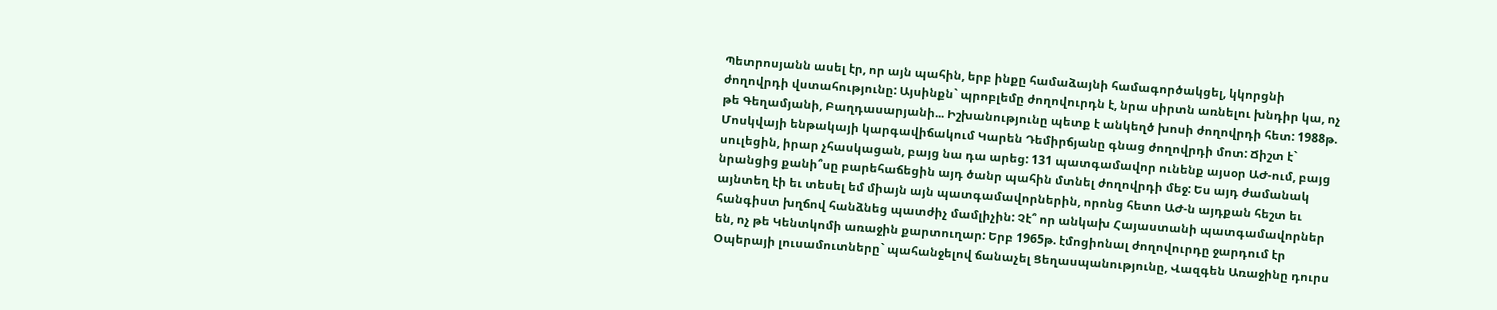Պետրոսյանն ասել էր, որ այն պահին, երբ ինքը համաձայնի համագործակցել, կկորցնի ժողովրդի վստահությունը: Այսինքն` պրոբլեմը ժողովուրդն է, նրա սիրտն առնելու խնդիր կա, ոչ թե Գեղամյանի, Բաղդասարյանի... Իշխանությունը պետք է անկեղծ խոսի ժողովրդի հետ: 1988թ. Մոսկվայի ենթակայի կարգավիճակում Կարեն Դեմիրճյանը գնաց ժողովրդի մոտ: Ճիշտ է` սուլեցին, իրար չհասկացան, բայց նա դա արեց: 131 պատգամավոր ունենք այսօր ԱԺ-ում, բայց նրանցից քանի՞սը բարեհաճեցին այդ ծանր պահին մտնել ժողովրդի մեջ: Ես այդ ժամանակ այնտեղ էի եւ տեսել եմ միայն այն պատգամավորներին, որոնց հետո ԱԺ-ն այդքան հեշտ եւ հանգիստ խղճով հանձնեց պատժիչ մամլիչին: Չէ՞ որ անկախ Հայաստանի պատգամավորներ են, ոչ թե Կենտկոմի առաջին քարտուղար: Երբ 1965թ. էմոցիոնալ ժողովուրդը ջարդում էր Օպերայի լուսամուտները` պահանջելով ճանաչել Ցեղասպանությունը, Վազգեն Առաջինը դուրս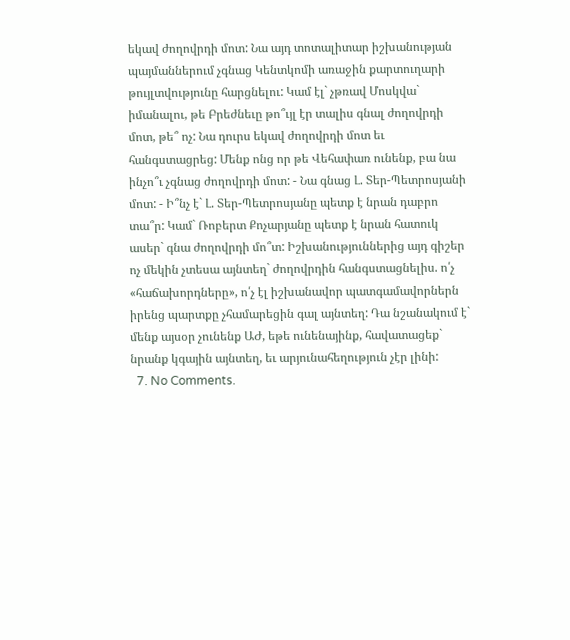եկավ ժողովրդի մոտ: Նա այդ տոտալիտար իշխանության պայմաններում չգնաց Կենտկոմի առաջին քարտուղարի թույլտվությունը հարցնելու: Կամ էլ` չթռավ Մոսկվա` իմանալու, թե Բրեժնեւը թո՞ւյլ էր տալիս գնալ ժողովրդի մոտ, թե՞ ոչ: Նա դուրս եկավ ժողովրդի մոտ եւ հանգստացրեց: Մենք ոնց որ թե Վեհափառ ունենք, բա նա ինչո՞ւ չգնաց ժողովրդի մոտ: - Նա գնաց Լ. Տեր-Պետրոսյանի մոտ: - Ի՞նչ է` Լ. Տեր-Պետրոսյանը պետք է նրան դաբրո տա՞ր: Կամ` Ռոբերտ Քոչարյանը պետք է նրան հատուկ ասեր` գնա ժողովրդի մո՞տ: Իշխանություններից այդ գիշեր ոչ մեկին չտեսա այնտեղ` ժողովրդին հանգստացնելիս. ո՛չ «հաճախորդները», ո՛չ էլ իշխանավոր պատգամավորներն իրենց պարտքը չհամարեցին գալ այնտեղ: Դա նշանակում է` մենք այսօր չունենք ԱԺ, եթե ունենայինք, հավատացեք` նրանք կգային այնտեղ, եւ արյունահեղություն չէր լինի:
  7. No Comments.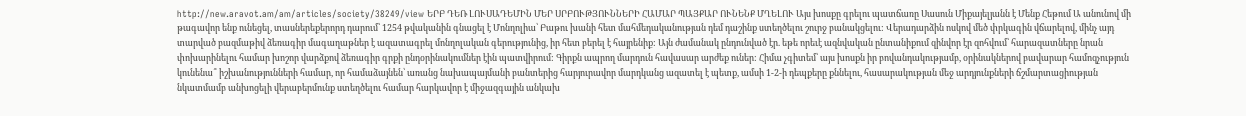http://new.aravot.am/am/articles/society/38249/view ԵՐԲ ԴԵՌ ԼՈՒՍԱԴԵՄԻՆ ՄԵՐ ՍՐԲՈՒԹՅՈՒՆՆԵՐԻ ՀԱՄԱՐ ՊԱՅՔԱՐ ՈՒՆԵՆՔ ՄՂԵԼՈՒ Այս խոսքը գրելու պատճառը Սասուն Միքայելյանն է Մենք Հեթում Ա անունով մի թագավոր ենք ունեցել, տասներեքերորդ դարում՝ 1254 թվականին գնացել է Մոնղոլիա՝ Բաթու խանի հետ մահմեդականության դեմ դաշինք ստեղծելու շուրջ բանակցելու: Վերադարձին ոսկով մեծ փրկագին վճարելով, մինչ այդ տարված բազմաթիվ ձեռագիր մագաղաթներ է ազատագրել մոնղոլական գերությունից, իր հետ բերել է հայրենիք: Այն ժամանակ ընդունված էր. եթե որեւէ ազնվական ընտանիքում զինվոր էր զոհվում՝ հարազատները նրան փոխարինելու համար խոշոր վարձքով ձեռագիր գրքի ընդօրինակումներ էին պատվիրում: Գիրքն ապրող մարդուն հավասար արժեք ուներ: Հիմա չգիտեմ՝ այս խոսքն իր բովանդակությամբ, օրինակներով բավարար համոզչություն կունենա՞ իշխանությունների համար, որ համաձայնեն՝ առանց նախապայմանի բանտերից հարյուրավոր մարդկանց ազատել է պետք, ամսի 1-2-ի դեպքերը քննելու, հասարակության մեջ արդյունքների ճշմարտացիության նկատմամբ անխոցելի վերաբերմունք ստեղծելու համար հարկավոր է միջազգային անկախ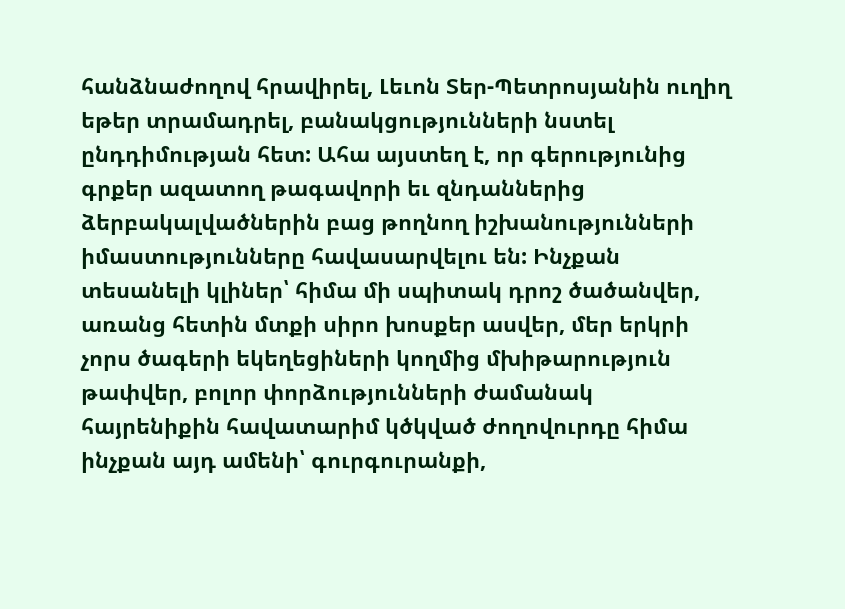հանձնաժողով հրավիրել, Լեւոն Տեր-Պետրոսյանին ուղիղ եթեր տրամադրել, բանակցությունների նստել ընդդիմության հետ: Ահա այստեղ է, որ գերությունից գրքեր ազատող թագավորի եւ զնդաններից ձերբակալվածներին բաց թողնող իշխանությունների իմաստությունները հավասարվելու են: Ինչքան տեսանելի կլիներ՝ հիմա մի սպիտակ դրոշ ծածանվեր, առանց հետին մտքի սիրո խոսքեր ասվեր, մեր երկրի չորս ծագերի եկեղեցիների կողմից մխիթարություն թափվեր, բոլոր փորձությունների ժամանակ հայրենիքին հավատարիմ կծկված ժողովուրդը հիմա ինչքան այդ ամենի՝ գուրգուրանքի,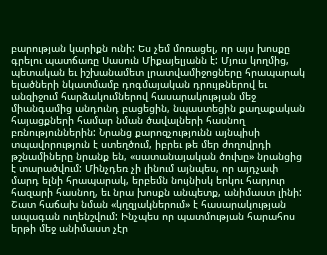բարության կարիքն ունի: Ես չեմ մոռացել, որ այս խոսքը գրելու պատճառը Սասուն Միքայելյանն է: Մյուս կողմից, պետական եւ իշխանամետ լրատվամիջոցները հրապարակ ելածների նկատմամբ դոգմայական դրույթներով եւ անզիջում հարձակումներով հասարակության մեջ միանգամից անդունդ բացեցին, նպաստեցին քաղաքական հայացքների համար նման ծավալների հասնող բռնություններին: Նրանց քարոզչությունն այնպիսի տպավորություն է ստեղծում, իբրեւ թե մեր ժողովրդի թշնամիները նրանք են, «սատանայական ծուխը» նրանցից է տարածվում: Մինչդեռ չի լինում այնպես, որ այդչափ մարդ ելնի հրապարակ, երբեմն նույնիսկ երկու հարյուր հազարի հասնող, եւ նրա խոսքն անպետք, անիմաստ լինի: Շատ հաճախ նման «կղզյակներում» է հասարակության ապագան ուղենշվում: Ինչպես որ պատմության հարահոս երթի մեջ անիմաստ չէր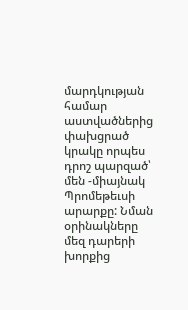մարդկության համար աստվածներից փախցրած կրակը որպես դրոշ պարզած՝ մեն -միայնակ Պրոմեթեւսի արարքը: Նման օրինակները մեզ դարերի խորքից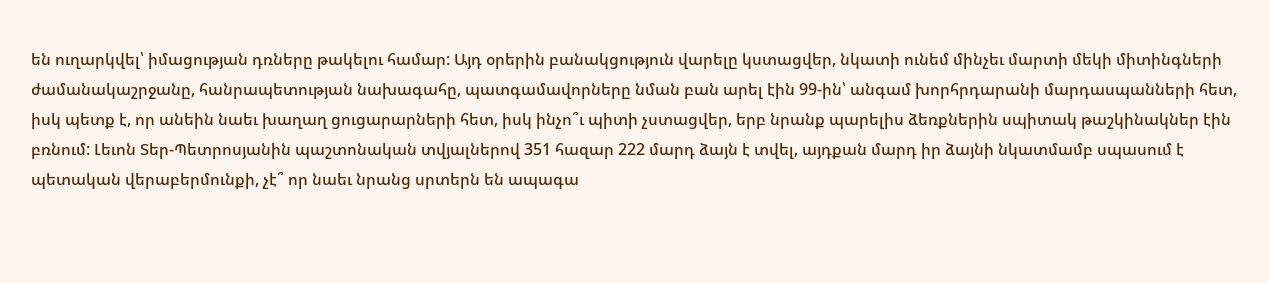են ուղարկվել՝ իմացության դռները թակելու համար: Այդ օրերին բանակցություն վարելը կստացվեր, նկատի ունեմ մինչեւ մարտի մեկի միտինգների ժամանակաշրջանը, հանրապետության նախագահը, պատգամավորները նման բան արել էին 99-ին՝ անգամ խորհրդարանի մարդասպանների հետ, իսկ պետք է, որ անեին նաեւ խաղաղ ցուցարարների հետ, իսկ ինչո՞ւ պիտի չստացվեր, երբ նրանք պարելիս ձեռքներին սպիտակ թաշկինակներ էին բռնում: Լեւոն Տեր-Պետրոսյանին պաշտոնական տվյալներով 351 հազար 222 մարդ ձայն է տվել, այդքան մարդ իր ձայնի նկատմամբ սպասում է պետական վերաբերմունքի, չէ՞ որ նաեւ նրանց սրտերն են ապագա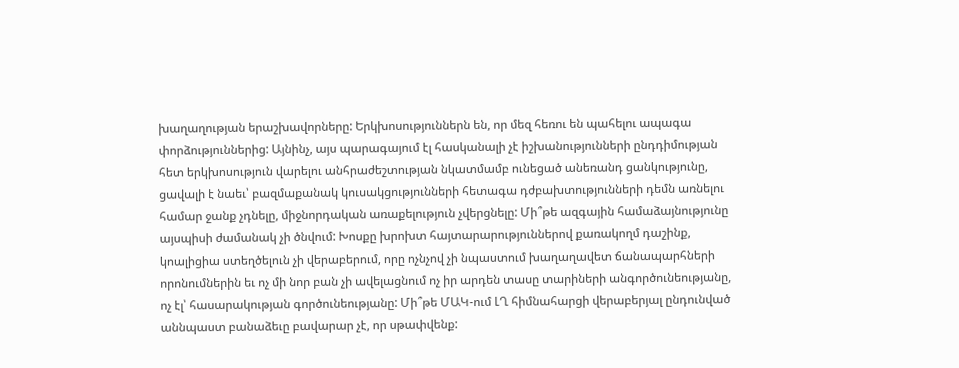խաղաղության երաշխավորները: Երկխոսություններն են, որ մեզ հեռու են պահելու ապագա փորձություններից: Այնինչ, այս պարագայում էլ հասկանալի չէ իշխանությունների ընդդիմության հետ երկխոսություն վարելու անհրաժեշտության նկատմամբ ունեցած անեռանդ ցանկությունը, ցավալի է նաեւ՝ բազմաքանակ կուսակցությունների հետագա դժբախտությունների դեմն առնելու համար ջանք չդնելը, միջնորդական առաքելություն չվերցնելը: Մի՞թե ազգային համաձայնությունը այսպիսի ժամանակ չի ծնվում: Խոսքը խրոխտ հայտարարություններով քառակողմ դաշինք, կոալիցիա ստեղծելուն չի վերաբերում, որը ոչնչով չի նպաստում խաղաղավետ ճանապարհների որոնումներին եւ ոչ մի նոր բան չի ավելացնում ոչ իր արդեն տասը տարիների անգործունեությանը, ոչ էլ՝ հասարակության գործունեությանը: Մի՞թե ՄԱԿ-ում ԼՂ հիմնահարցի վերաբերյալ ընդունված աննպաստ բանաձեւը բավարար չէ, որ սթափվենք: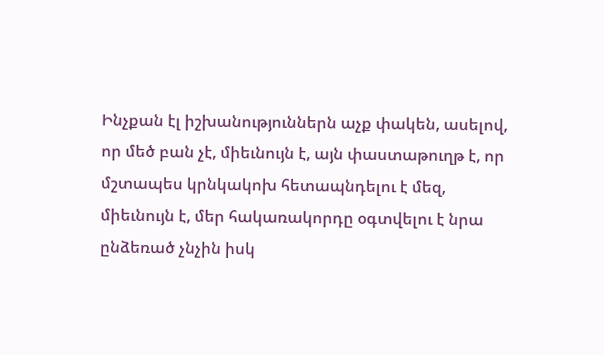Ինչքան էլ իշխանություններն աչք փակեն, ասելով, որ մեծ բան չէ, միեւնույն է, այն փաստաթուղթ է, որ մշտապես կրնկակոխ հետապնդելու է մեզ, միեւնույն է, մեր հակառակորդը օգտվելու է նրա ընձեռած չնչին իսկ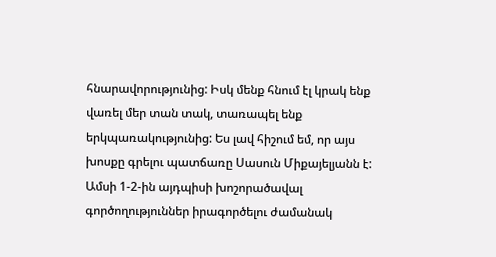հնարավորությունից: Իսկ մենք հնում էլ կրակ ենք վառել մեր տան տակ, տառապել ենք երկպառակությունից: Ես լավ հիշում եմ, որ այս խոսքը գրելու պատճառը Սասուն Միքայելյանն է: Ամսի 1-2-ին այդպիսի խոշորածավալ գործողություններ իրագործելու ժամանակ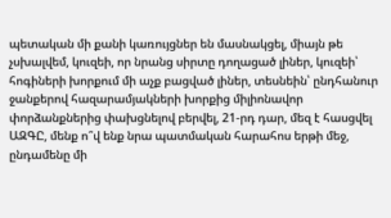պետական մի քանի կառույցներ են մասնակցել, միայն թե չսխալվեմ, կուզեի, որ նրանց սիրտը դողացած լիներ, կուզեի՝ հոգիների խորքում մի աչք բացված լիներ, տեսնեին՝ ընդհանուր ջանքերով հազարամյակների խորքից միլիոնավոր փորձանքներից փախցնելով բերվել, 21-րդ դար, մեզ է հասցվել ԱԶԳԸ, մենք ո՞վ ենք նրա պատմական հարահոս երթի մեջ, ընդամենը մի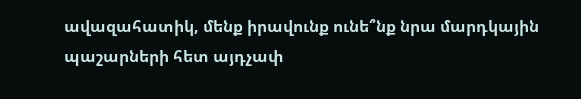ավազահատիկ, մենք իրավունք ունե՞նք նրա մարդկային պաշարների հետ այդչափ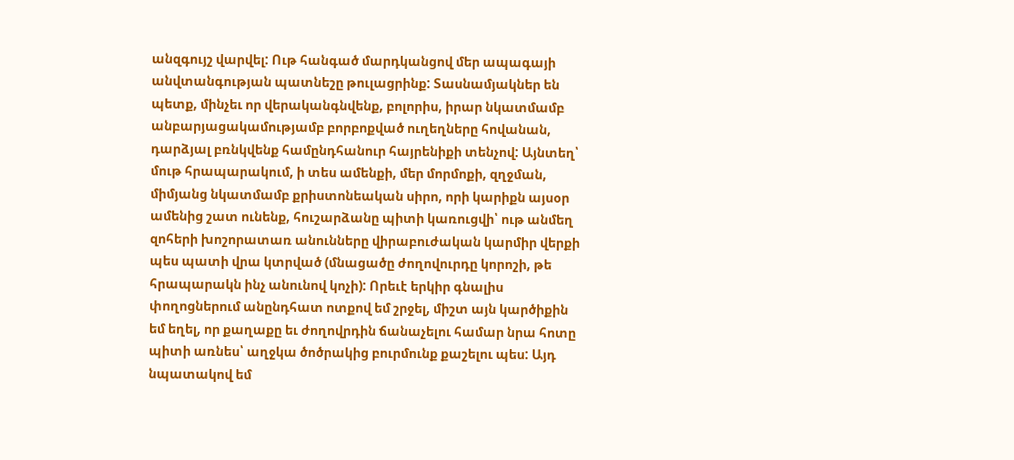անզգույշ վարվել: Ութ հանգած մարդկանցով մեր ապագայի անվտանգության պատնեշը թուլացրինք: Տասնամյակներ են պետք, մինչեւ որ վերականգնվենք, բոլորիս, իրար նկատմամբ անբարյացակամությամբ բորբոքված ուղեղները հովանան, դարձյալ բռնկվենք համընդհանուր հայրենիքի տենչով: Այնտեղ՝ մութ հրապարակում, ի տես ամենքի, մեր մորմոքի, զղջման, միմյանց նկատմամբ քրիստոնեական սիրո, որի կարիքն այսօր ամենից շատ ունենք, հուշարձանը պիտի կառուցվի՝ ութ անմեղ զոհերի խոշորատառ անունները վիրաբուժական կարմիր վերքի պես պատի վրա կտրված (մնացածը ժողովուրդը կորոշի, թե հրապարակն ինչ անունով կոչի): Որեւէ երկիր գնալիս փողոցներում անընդհատ ոտքով եմ շրջել, միշտ այն կարծիքին եմ եղել, որ քաղաքը եւ ժողովրդին ճանաչելու համար նրա հոտը պիտի առնես՝ աղջկա ծոծրակից բուրմունք քաշելու պես: Այդ նպատակով եմ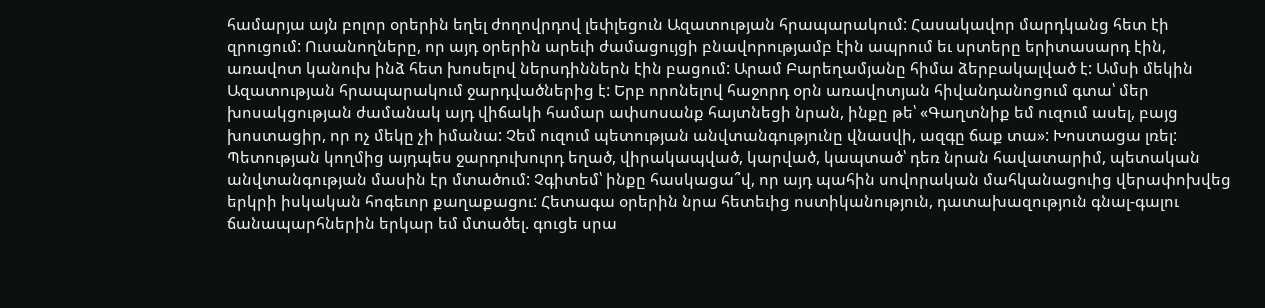համարյա այն բոլոր օրերին եղել ժողովրդով լեփլեցուն Ազատության հրապարակում: Հասակավոր մարդկանց հետ էի զրուցում: Ուսանողները, որ այդ օրերին արեւի ժամացույցի բնավորությամբ էին ապրում եւ սրտերը երիտասարդ էին, առավոտ կանուխ ինձ հետ խոսելով ներսդիններն էին բացում: Արամ Բարեղամյանը հիմա ձերբակալված է: Ամսի մեկին Ազատության հրապարակում ջարդվածներից է: Երբ որոնելով հաջորդ օրն առավոտյան հիվանդանոցում գտա՝ մեր խոսակցության ժամանակ այդ վիճակի համար ափսոսանք հայտնեցի նրան, ինքը թե՝ «Գաղտնիք եմ ուզում ասել, բայց խոստացիր, որ ոչ մեկը չի իմանա: Չեմ ուզում պետության անվտանգությունը վնասվի, ազգը ճաք տա»: Խոստացա լռել: Պետության կողմից այդպես ջարդուխուրդ եղած, վիրակապված, կարված, կապտած՝ դեռ նրան հավատարիմ, պետական անվտանգության մասին էր մտածում: Չգիտեմ՝ ինքը հասկացա՞վ, որ այդ պահին սովորական մահկանացուից վերափոխվեց երկրի իսկական հոգեւոր քաղաքացու: Հետագա օրերին նրա հետեւից ոստիկանություն, դատախազություն գնալ-գալու ճանապարհներին երկար եմ մտածել. գուցե սրա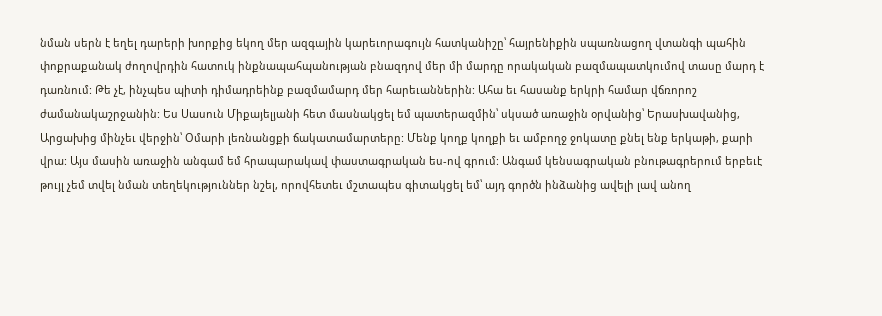նման սերն է եղել դարերի խորքից եկող մեր ազգային կարեւորագույն հատկանիշը՝ հայրենիքին սպառնացող վտանգի պահին փոքրաքանակ ժողովրդին հատուկ ինքնապահպանության բնազդով մեր մի մարդը որակական բազմապատկումով տասը մարդ է դառնում: Թե չէ, ինչպես պիտի դիմադրեինք բազմամարդ մեր հարեւաններին: Ահա եւ հասանք երկրի համար վճռորոշ ժամանակաշրջանին: Ես Սասուն Միքայելյանի հետ մասնակցել եմ պատերազմին՝ սկսած առաջին օրվանից՝ Երասխավանից, Արցախից մինչեւ վերջին՝ Օմարի լեռնանցքի ճակատամարտերը: Մենք կողք կողքի եւ ամբողջ ջոկատը քնել ենք երկաթի, քարի վրա: Այս մասին առաջին անգամ եմ հրապարակավ փաստագրական ես-ով գրում: Անգամ կենսագրական բնութագրերում երբեւէ թույլ չեմ տվել նման տեղեկություններ նշել, որովհետեւ մշտապես գիտակցել եմ՝ այդ գործն ինձանից ավելի լավ անող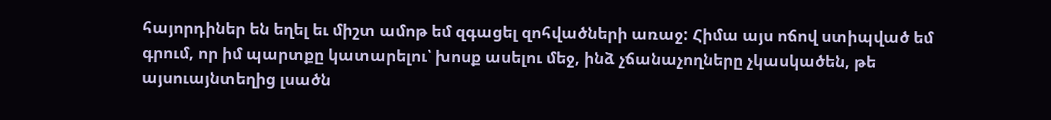հայորդիներ են եղել եւ միշտ ամոթ եմ զգացել զոհվածների առաջ: Հիմա այս ոճով ստիպված եմ գրում, որ իմ պարտքը կատարելու՝ խոսք ասելու մեջ, ինձ չճանաչողները չկասկածեն, թե այսուայնտեղից լսածն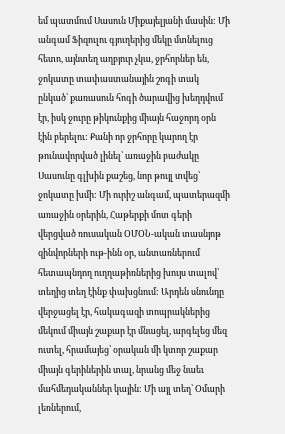եմ պատմում Սասուն Միքայելյանի մասին: Մի անգամ Ֆիզուլու գյուղերից մեկը մտնելուց հետո, այնտեղ աղբյուր չկա, ջրհորներ են, ջոկատը տափաստանային շոգի տակ ընկած՝ քառասուն հոգի ծարավից խեղդվում էր, իսկ ջուրը թիկունքից միայն հաջորդ օրն էին բերելու: Քանի որ ջրհորը կարող էր թունավորված լինել՝ առաջին բաժակը Սասունը գլխին քաշեց, նոր թույլ տվեց՝ ջոկատը խմի: Մի ուրիշ անգամ, պատերազմի առաջին օրերին, Հաթերքի մոտ գերի վերցված ռուսական ՕՄՕՆ-ական տասնյոթ զինվորների ութ-ինն օր, անտառներում հետապնդող ուղղաթիռներից խույս տալով՝ տեղից տեղ էինք փախցնում: Արդեն սնունդը վերջացել էր, հակագազի տոպրակներից մեկում միայն շաքար էր մնացել, արգելեց մեզ ուտել, հրամայեց՝ օրական մի կտոր շաքար միայն գերիներին տալ, նրանց մեջ նաեւ մահմեդականներ կային: Մի այլ տեղ՝ Օմարի լեռներում,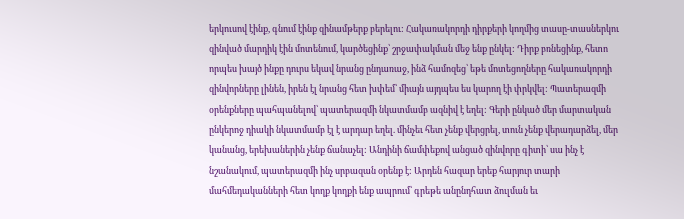երկուսով էինք, գնում էինք զինամթերք բերելու: Հակառակորդի դիրքերի կողմից տասը-տասներկու զինված մարդիկ էին մոտենում, կարծեցինք՝ շրջափակման մեջ ենք ընկել: Դիրք բռնեցինք, հետո որպես խայծ ինքը դուրս եկավ նրանց ընդառաջ, ինձ համոզեց՝ եթե մոտեցողները հակառակորդի զինվորները լինեն, իրեն էլ նրանց հետ խփեմ՝ միայն այդպես ես կարող էի փրկվել: Պատերազմի օրենքները պահպանելով՝ պատերազմի նկատմամբ ազնիվ է եղել: Գերի ընկած մեր մարտական ընկերոջ դիակի նկատմամբ էլ է արդար եղել. մինչեւ հետ չենք վերցրել, տուն չենք վերադարձել, մեր կանանց, երեխաներին չենք ճանաչել: Անդինի ճամփեքով անցած զինվորը գիտի՝ սա ինչ է նշանակում, պատերազմի ինչ սրբազան օրենք է: Արդեն հազար երեք հարյուր տարի մահմեդականների հետ կողք կողքի ենք ապրում՝ գրեթե անընդհատ ձուլման եւ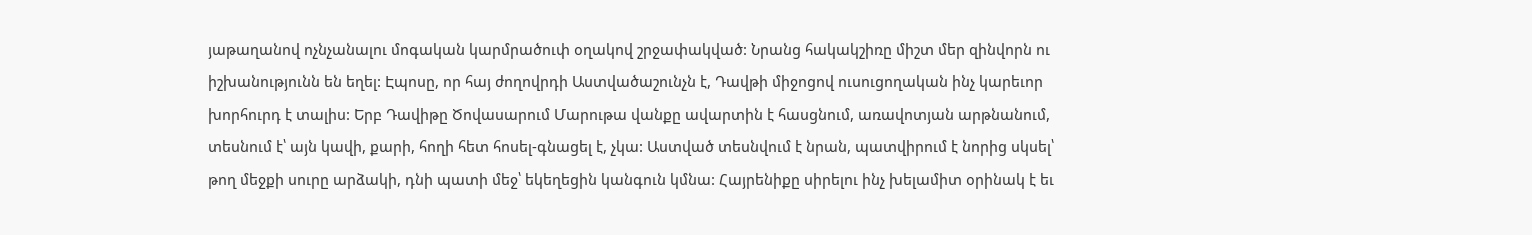յաթաղանով ոչնչանալու մոգական կարմրածուփ օղակով շրջափակված: Նրանց հակակշիռը միշտ մեր զինվորն ու իշխանությունն են եղել: Էպոսը, որ հայ ժողովրդի Աստվածաշունչն է, Դավթի միջոցով ուսուցողական ինչ կարեւոր խորհուրդ է տալիս: Երբ Դավիթը Ծովասարում Մարութա վանքը ավարտին է հասցնում, առավոտյան արթնանում, տեսնում է՝ այն կավի, քարի, հողի հետ հոսել-գնացել է, չկա: Աստված տեսնվում է նրան, պատվիրում է նորից սկսել՝ թող մեջքի սուրը արձակի, դնի պատի մեջ՝ եկեղեցին կանգուն կմնա: Հայրենիքը սիրելու ինչ խելամիտ օրինակ է եւ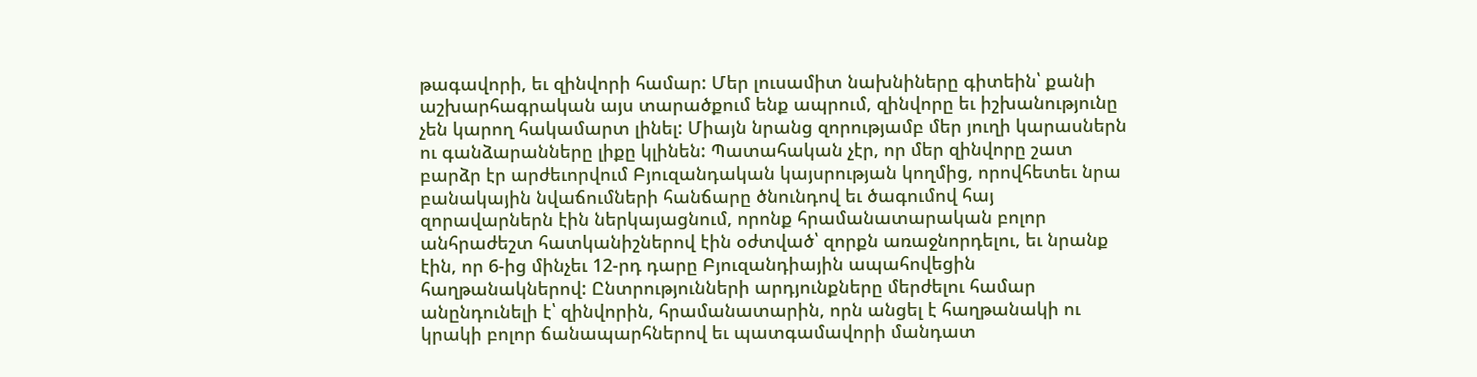թագավորի, եւ զինվորի համար: Մեր լուսամիտ նախնիները գիտեին՝ քանի աշխարհագրական այս տարածքում ենք ապրում, զինվորը եւ իշխանությունը չեն կարող հակամարտ լինել: Միայն նրանց զորությամբ մեր յուղի կարասներն ու գանձարանները լիքը կլինեն: Պատահական չէր, որ մեր զինվորը շատ բարձր էր արժեւորվում Բյուզանդական կայսրության կողմից, որովհետեւ նրա բանակային նվաճումների հանճարը ծնունդով եւ ծագումով հայ զորավարներն էին ներկայացնում, որոնք հրամանատարական բոլոր անհրաժեշտ հատկանիշներով էին օժտված՝ զորքն առաջնորդելու, եւ նրանք էին, որ 6-ից մինչեւ 12-րդ դարը Բյուզանդիային ապահովեցին հաղթանակներով: Ընտրությունների արդյունքները մերժելու համար անընդունելի է՝ զինվորին, հրամանատարին, որն անցել է հաղթանակի ու կրակի բոլոր ճանապարհներով եւ պատգամավորի մանդատ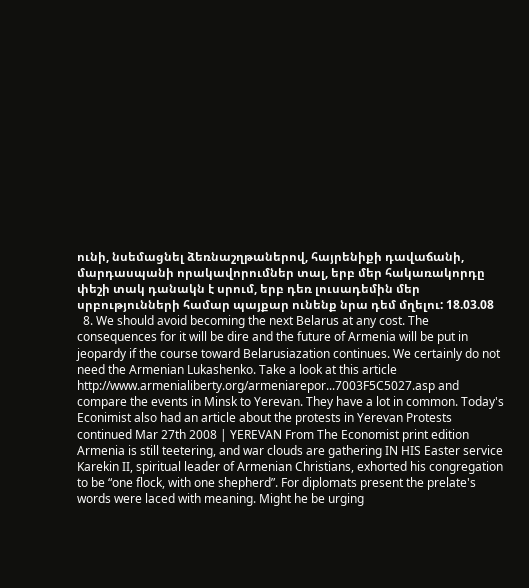ունի, նսեմացնել ձեռնաշղթաներով, հայրենիքի դավաճանի, մարդասպանի որակավորումներ տալ, երբ մեր հակառակորդը փեշի տակ դանակն է սրում, երբ դեռ լուսադեմին մեր սրբությունների համար պայքար ունենք նրա դեմ մղելու: 18.03.08
  8. We should avoid becoming the next Belarus at any cost. The consequences for it will be dire and the future of Armenia will be put in jeopardy if the course toward Belarusiazation continues. We certainly do not need the Armenian Lukashenko. Take a look at this article http://www.armenialiberty.org/armeniarepor...7003F5C5027.asp and compare the events in Minsk to Yerevan. They have a lot in common. Today's Econimist also had an article about the protests in Yerevan Protests continued Mar 27th 2008 | YEREVAN From The Economist print edition Armenia is still teetering, and war clouds are gathering IN HIS Easter service Karekin II, spiritual leader of Armenian Christians, exhorted his congregation to be “one flock, with one shepherd”. For diplomats present the prelate's words were laced with meaning. Might he be urging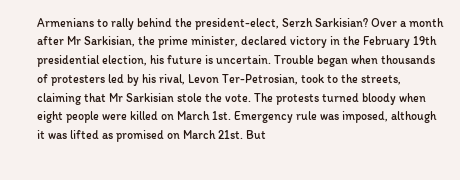Armenians to rally behind the president-elect, Serzh Sarkisian? Over a month after Mr Sarkisian, the prime minister, declared victory in the February 19th presidential election, his future is uncertain. Trouble began when thousands of protesters led by his rival, Levon Ter-Petrosian, took to the streets, claiming that Mr Sarkisian stole the vote. The protests turned bloody when eight people were killed on March 1st. Emergency rule was imposed, although it was lifted as promised on March 21st. But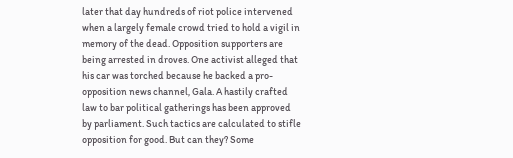later that day hundreds of riot police intervened when a largely female crowd tried to hold a vigil in memory of the dead. Opposition supporters are being arrested in droves. One activist alleged that his car was torched because he backed a pro-opposition news channel, Gala. A hastily crafted law to bar political gatherings has been approved by parliament. Such tactics are calculated to stifle opposition for good. But can they? Some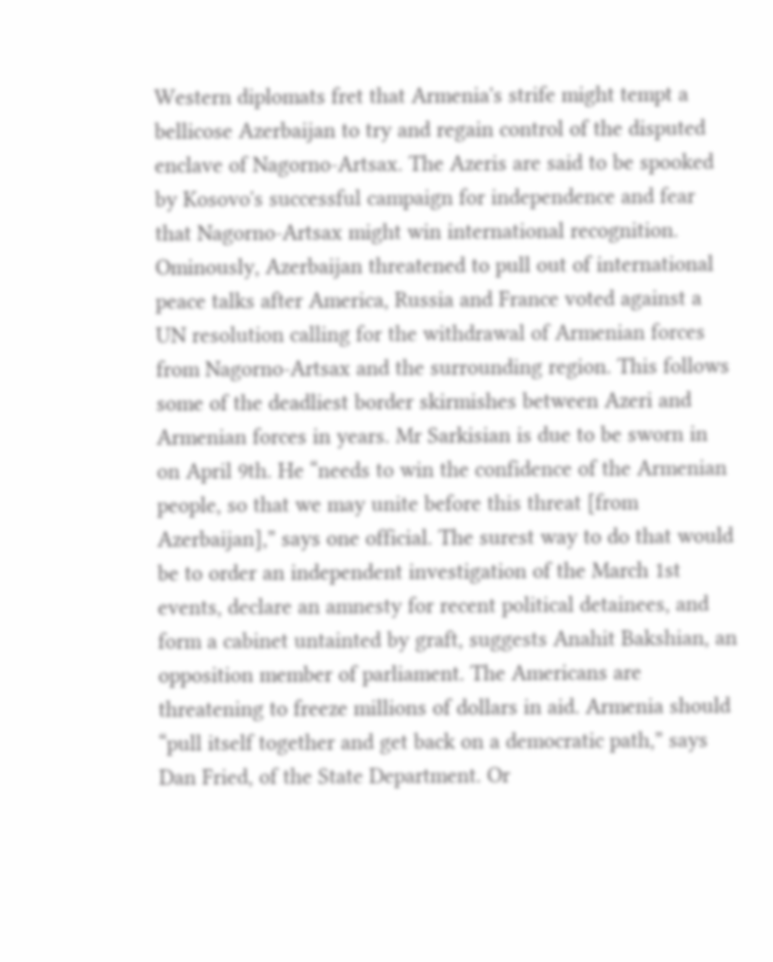Western diplomats fret that Armenia's strife might tempt a bellicose Azerbaijan to try and regain control of the disputed enclave of Nagorno-Artsax. The Azeris are said to be spooked by Kosovo's successful campaign for independence and fear that Nagorno-Artsax might win international recognition. Ominously, Azerbaijan threatened to pull out of international peace talks after America, Russia and France voted against a UN resolution calling for the withdrawal of Armenian forces from Nagorno-Artsax and the surrounding region. This follows some of the deadliest border skirmishes between Azeri and Armenian forces in years. Mr Sarkisian is due to be sworn in on April 9th. He “needs to win the confidence of the Armenian people, so that we may unite before this threat [from Azerbaijan],” says one official. The surest way to do that would be to order an independent investigation of the March 1st events, declare an amnesty for recent political detainees, and form a cabinet untainted by graft, suggests Anahit Bakshian, an opposition member of parliament. The Americans are threatening to freeze millions of dollars in aid. Armenia should “pull itself together and get back on a democratic path,” says Dan Fried, of the State Department. Or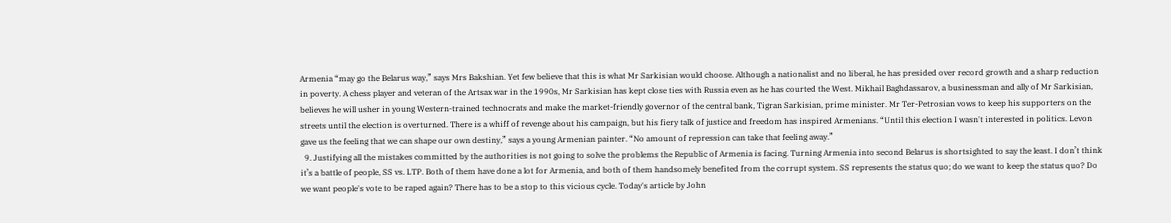Armenia “may go the Belarus way,” says Mrs Bakshian. Yet few believe that this is what Mr Sarkisian would choose. Although a nationalist and no liberal, he has presided over record growth and a sharp reduction in poverty. A chess player and veteran of the Artsax war in the 1990s, Mr Sarkisian has kept close ties with Russia even as he has courted the West. Mikhail Baghdassarov, a businessman and ally of Mr Sarkisian, believes he will usher in young Western-trained technocrats and make the market-friendly governor of the central bank, Tigran Sarkisian, prime minister. Mr Ter-Petrosian vows to keep his supporters on the streets until the election is overturned. There is a whiff of revenge about his campaign, but his fiery talk of justice and freedom has inspired Armenians. “Until this election I wasn't interested in politics. Levon gave us the feeling that we can shape our own destiny,” says a young Armenian painter. “No amount of repression can take that feeling away.”
  9. Justifying all the mistakes committed by the authorities is not going to solve the problems the Republic of Armenia is facing. Turning Armenia into second Belarus is shortsighted to say the least. I don’t think it’s a battle of people, SS vs. LTP. Both of them have done a lot for Armenia, and both of them handsomely benefited from the corrupt system. SS represents the status quo; do we want to keep the status quo? Do we want people's vote to be raped again? There has to be a stop to this vicious cycle. Today's article by John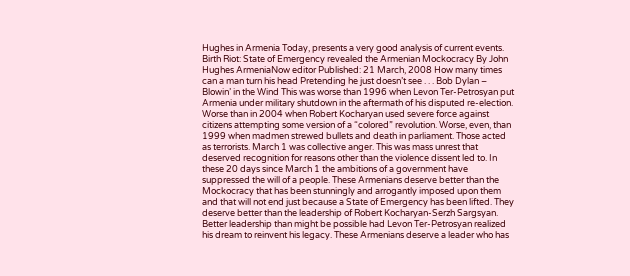Hughes in Armenia Today, presents a very good analysis of current events. Birth Riot: State of Emergency revealed the Armenian Mockocracy By John Hughes ArmeniaNow editor Published: 21 March, 2008 How many times can a man turn his head Pretending he just doesn’t see . . . Bob Dylan – Blowin’ in the Wind This was worse than 1996 when Levon Ter-Petrosyan put Armenia under military shutdown in the aftermath of his disputed re-election. Worse than in 2004 when Robert Kocharyan used severe force against citizens attempting some version of a “colored” revolution. Worse, even, than 1999 when madmen strewed bullets and death in parliament. Those acted as terrorists. March 1 was collective anger. This was mass unrest that deserved recognition for reasons other than the violence dissent led to. In these 20 days since March 1 the ambitions of a government have suppressed the will of a people. These Armenians deserve better than the Mockocracy that has been stunningly and arrogantly imposed upon them and that will not end just because a State of Emergency has been lifted. They deserve better than the leadership of Robert Kocharyan-Serzh Sargsyan. Better leadership than might be possible had Levon Ter-Petrosyan realized his dream to reinvent his legacy. These Armenians deserve a leader who has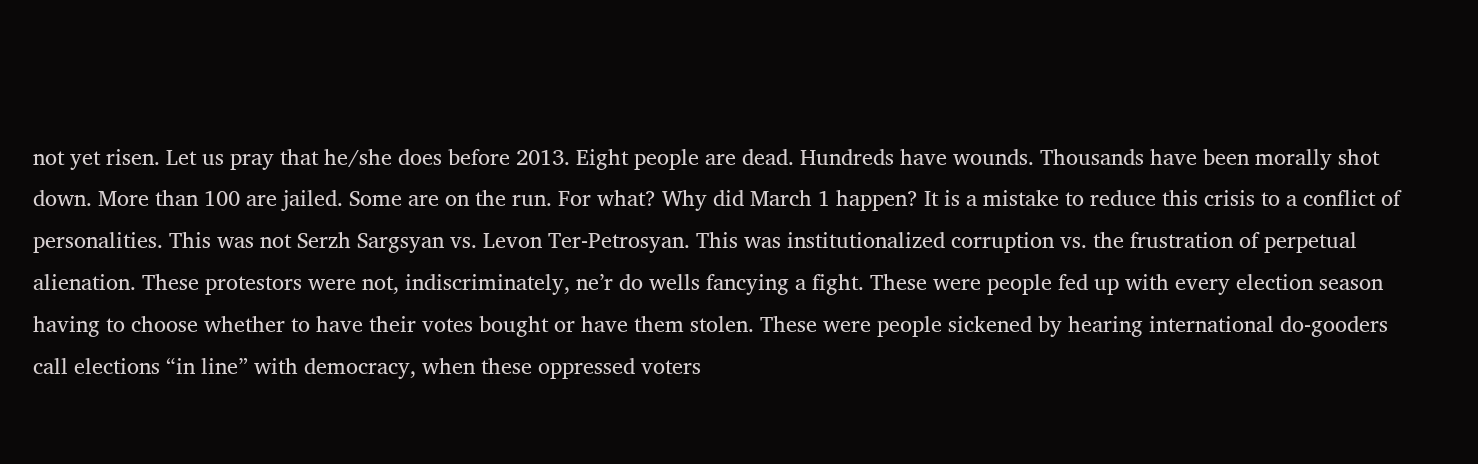not yet risen. Let us pray that he/she does before 2013. Eight people are dead. Hundreds have wounds. Thousands have been morally shot down. More than 100 are jailed. Some are on the run. For what? Why did March 1 happen? It is a mistake to reduce this crisis to a conflict of personalities. This was not Serzh Sargsyan vs. Levon Ter-Petrosyan. This was institutionalized corruption vs. the frustration of perpetual alienation. These protestors were not, indiscriminately, ne’r do wells fancying a fight. These were people fed up with every election season having to choose whether to have their votes bought or have them stolen. These were people sickened by hearing international do-gooders call elections “in line” with democracy, when these oppressed voters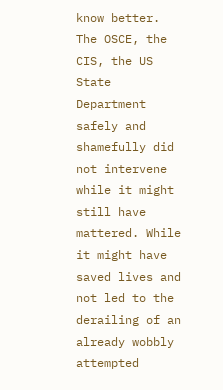know better. The OSCE, the CIS, the US State Department safely and shamefully did not intervene while it might still have mattered. While it might have saved lives and not led to the derailing of an already wobbly attempted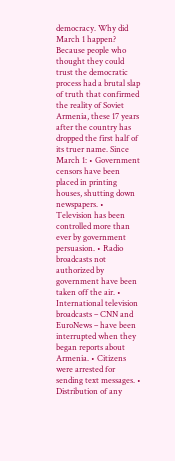democracy. Why did March 1 happen? Because people who thought they could trust the democratic process had a brutal slap of truth that confirmed the reality of Soviet Armenia, these 17 years after the country has dropped the first half of its truer name. Since March 1: • Government censors have been placed in printing houses, shutting down newspapers. • Television has been controlled more than ever by government persuasion. • Radio broadcasts not authorized by government have been taken off the air. • International television broadcasts – CNN and EuroNews – have been interrupted when they began reports about Armenia. • Citizens were arrested for sending text messages. • Distribution of any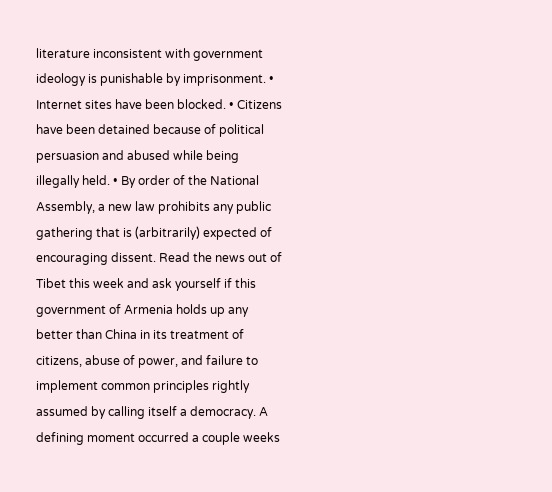literature inconsistent with government ideology is punishable by imprisonment. • Internet sites have been blocked. • Citizens have been detained because of political persuasion and abused while being illegally held. • By order of the National Assembly, a new law prohibits any public gathering that is (arbitrarily) expected of encouraging dissent. Read the news out of Tibet this week and ask yourself if this government of Armenia holds up any better than China in its treatment of citizens, abuse of power, and failure to implement common principles rightly assumed by calling itself a democracy. A defining moment occurred a couple weeks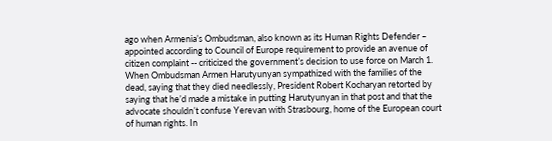ago when Armenia’s Ombudsman, also known as its Human Rights Defender – appointed according to Council of Europe requirement to provide an avenue of citizen complaint -- criticized the government’s decision to use force on March 1. When Ombudsman Armen Harutyunyan sympathized with the families of the dead, saying that they died needlessly, President Robert Kocharyan retorted by saying that he’d made a mistake in putting Harutyunyan in that post and that the advocate shouldn’t confuse Yerevan with Strasbourg, home of the European court of human rights. In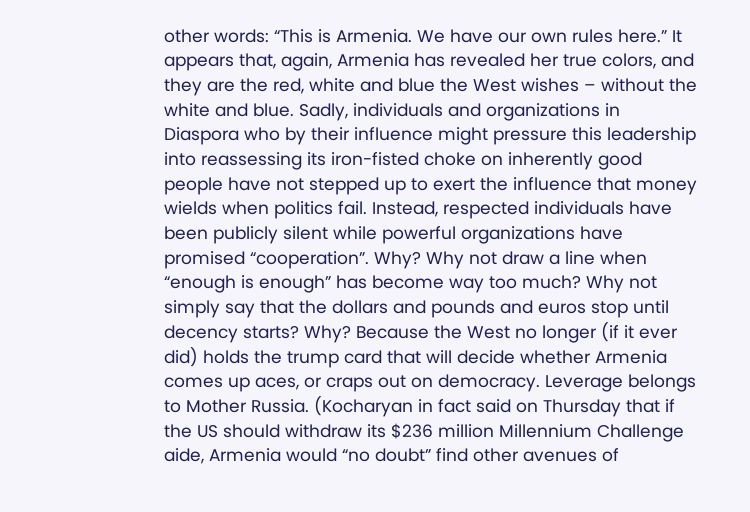other words: “This is Armenia. We have our own rules here.” It appears that, again, Armenia has revealed her true colors, and they are the red, white and blue the West wishes – without the white and blue. Sadly, individuals and organizations in Diaspora who by their influence might pressure this leadership into reassessing its iron-fisted choke on inherently good people have not stepped up to exert the influence that money wields when politics fail. Instead, respected individuals have been publicly silent while powerful organizations have promised “cooperation”. Why? Why not draw a line when “enough is enough” has become way too much? Why not simply say that the dollars and pounds and euros stop until decency starts? Why? Because the West no longer (if it ever did) holds the trump card that will decide whether Armenia comes up aces, or craps out on democracy. Leverage belongs to Mother Russia. (Kocharyan in fact said on Thursday that if the US should withdraw its $236 million Millennium Challenge aide, Armenia would “no doubt” find other avenues of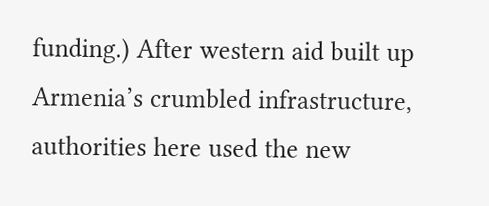funding.) After western aid built up Armenia’s crumbled infrastructure, authorities here used the new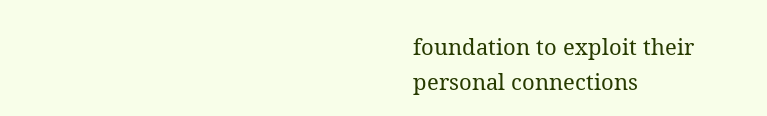foundation to exploit their personal connections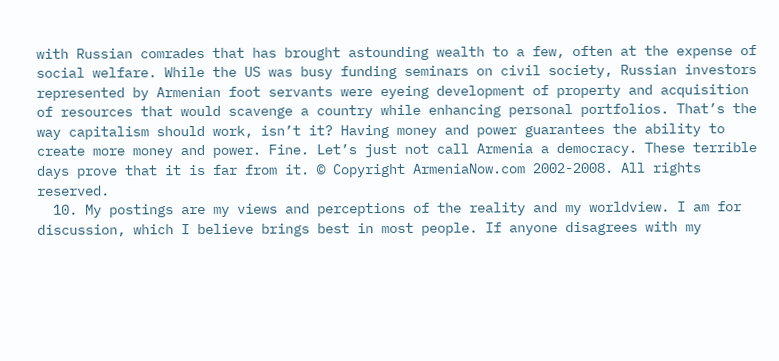with Russian comrades that has brought astounding wealth to a few, often at the expense of social welfare. While the US was busy funding seminars on civil society, Russian investors represented by Armenian foot servants were eyeing development of property and acquisition of resources that would scavenge a country while enhancing personal portfolios. That’s the way capitalism should work, isn’t it? Having money and power guarantees the ability to create more money and power. Fine. Let’s just not call Armenia a democracy. These terrible days prove that it is far from it. © Copyright ArmeniaNow.com 2002-2008. All rights reserved.
  10. My postings are my views and perceptions of the reality and my worldview. I am for discussion, which I believe brings best in most people. If anyone disagrees with my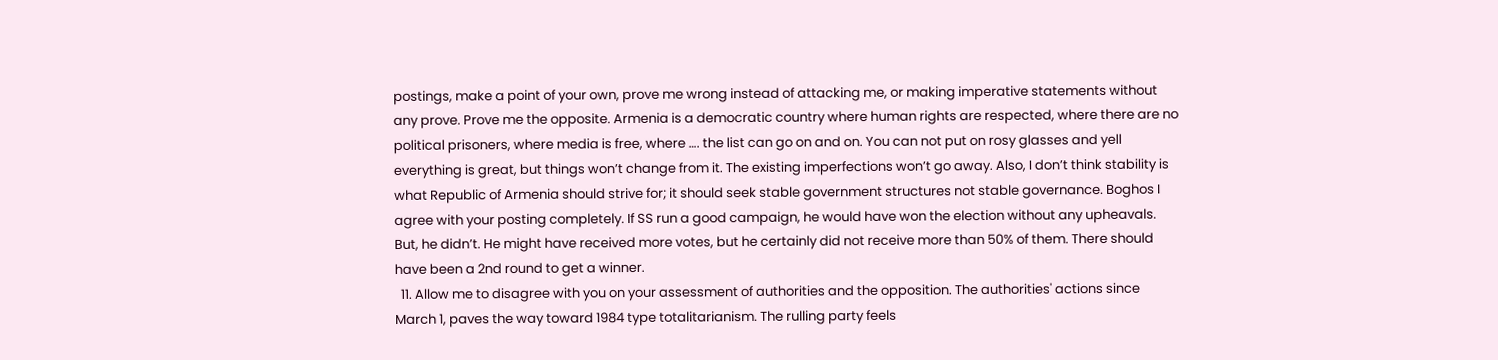postings, make a point of your own, prove me wrong instead of attacking me, or making imperative statements without any prove. Prove me the opposite. Armenia is a democratic country where human rights are respected, where there are no political prisoners, where media is free, where …. the list can go on and on. You can not put on rosy glasses and yell everything is great, but things won’t change from it. The existing imperfections won’t go away. Also, I don’t think stability is what Republic of Armenia should strive for; it should seek stable government structures not stable governance. Boghos I agree with your posting completely. If SS run a good campaign, he would have won the election without any upheavals. But, he didn’t. He might have received more votes, but he certainly did not receive more than 50% of them. There should have been a 2nd round to get a winner.
  11. Allow me to disagree with you on your assessment of authorities and the opposition. The authorities' actions since March 1, paves the way toward 1984 type totalitarianism. The rulling party feels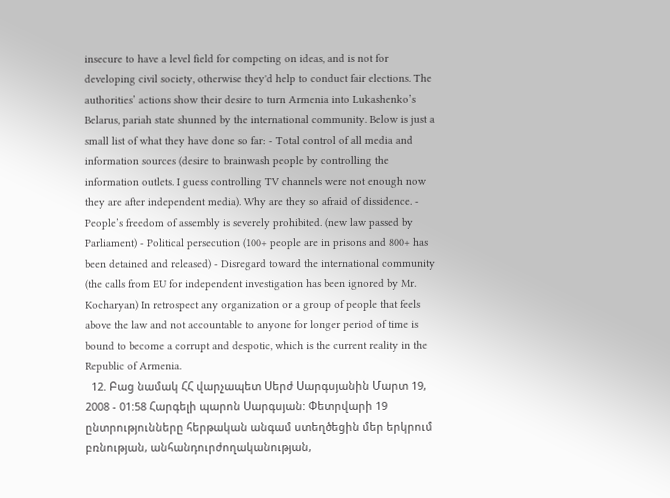insecure to have a level field for competing on ideas, and is not for developing civil society, otherwise they'd help to conduct fair elections. The authorities’ actions show their desire to turn Armenia into Lukashenko’s Belarus, pariah state shunned by the international community. Below is just a small list of what they have done so far: - Total control of all media and information sources (desire to brainwash people by controlling the information outlets. I guess controlling TV channels were not enough now they are after independent media). Why are they so afraid of dissidence. - People’s freedom of assembly is severely prohibited. (new law passed by Parliament) - Political persecution (100+ people are in prisons and 800+ has been detained and released) - Disregard toward the international community (the calls from EU for independent investigation has been ignored by Mr. Kocharyan) In retrospect any organization or a group of people that feels above the law and not accountable to anyone for longer period of time is bound to become a corrupt and despotic, which is the current reality in the Republic of Armenia.
  12. Բաց նամակ ՀՀ վարչապետ Սերժ Սարգսյանին Մարտ 19, 2008 - 01:58 Հարգելի պարոն Սարգսյան: Փետրվարի 19 ընտրությունները հերթական անգամ ստեղծեցին մեր երկրում բռնության, անհանդուրժողականության,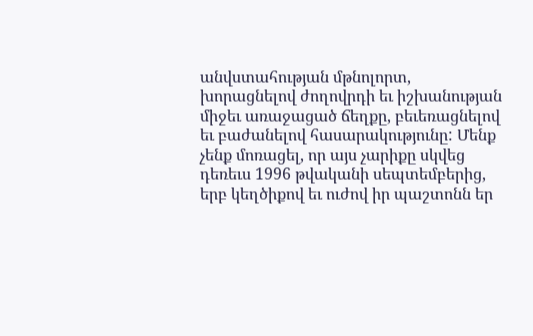անվստահության մթնոլորտ, խորացնելով ժողովրդի եւ իշխանության միջեւ առաջացած ճեղքը, բեւեռացնելով եւ բաժանելով հասարակությունը: Մենք չենք մոռացել, որ այս չարիքը սկվեց դեռեւս 1996 թվականի սեպտեմբերից, երբ կեղծիքով եւ ուժով իր պաշտոնն եր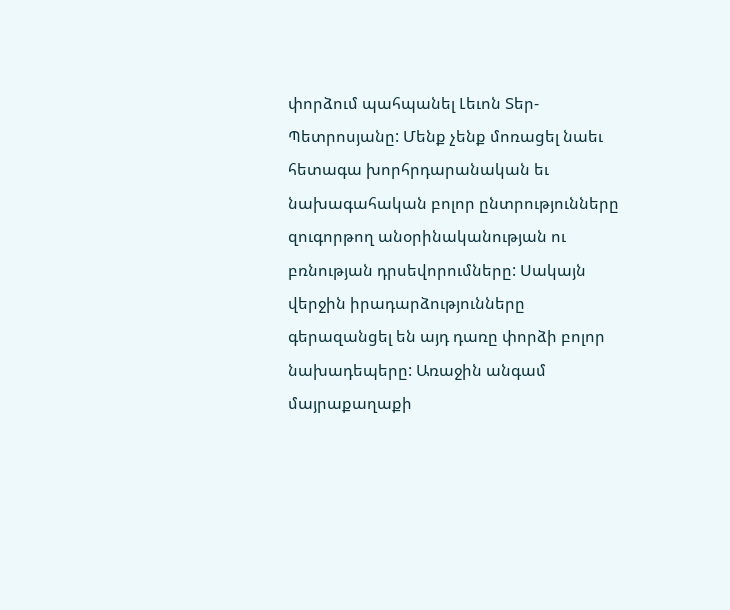փորձում պահպանել Լեւոն Տեր-Պետրոսյանը: Մենք չենք մոռացել նաեւ հետագա խորհրդարանական եւ նախագահական բոլոր ընտրությունները զուգորթող անօրինականության ու բռնության դրսեվորումները: Սակայն վերջին իրադարձությունները գերազանցել են այդ դառը փորձի բոլոր նախադեպերը: Առաջին անգամ մայրաքաղաքի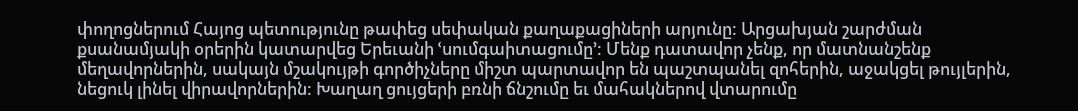փողոցներում Հայոց պետությունը թափեց սեփական քաղաքացիների արյունը: Արցախյան շարժման քսանամյակի օրերին կատարվեց Երեւանի ՙսումգաիտացումը՚: Մենք դատավոր չենք, որ մատնանշենք մեղավորներին, սակայն մշակույթի գործիչները միշտ պարտավոր են պաշտպանել զոհերին, աջակցել թույլերին, նեցուկ լինել վիրավորներին: Խաղաղ ցույցերի բռնի ճնշումը եւ մահակներով վտարումը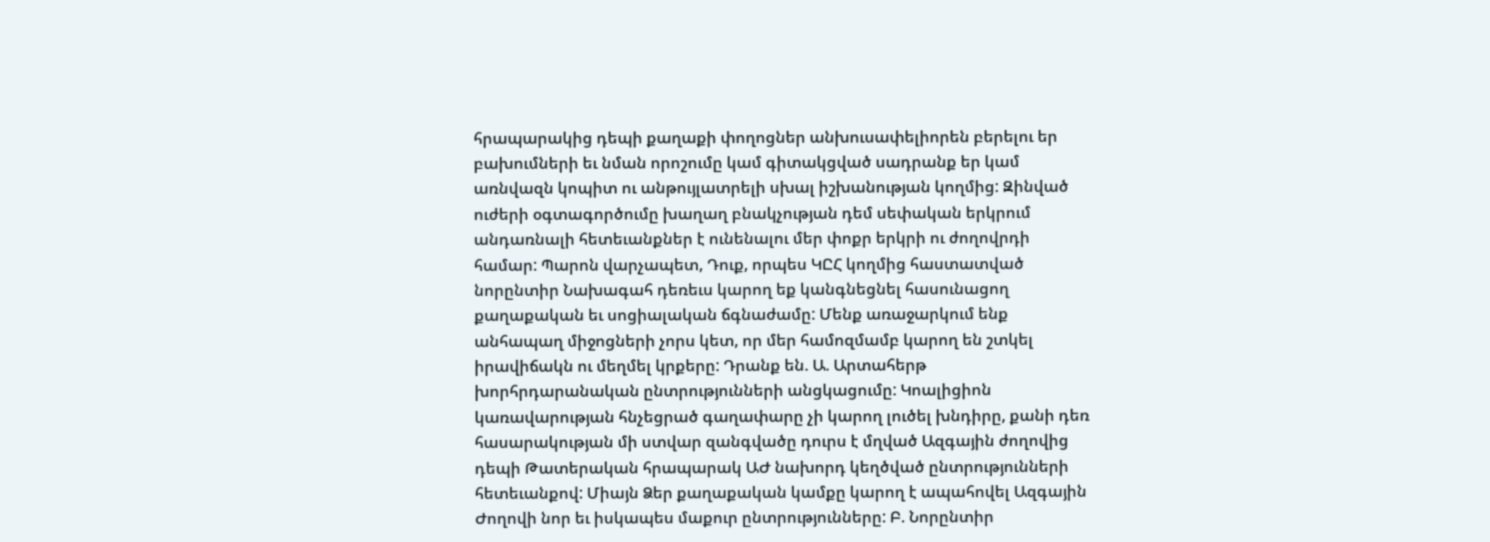հրապարակից դեպի քաղաքի փողոցներ անխուսափելիորեն բերելու եր բախումների եւ նման որոշումը կամ գիտակցված սադրանք եր կամ առնվազն կոպիտ ու անթույլատրելի սխալ իշխանության կողմից: Զինված ուժերի օգտագործումը խաղաղ բնակչության դեմ սեփական երկրում անդառնալի հետեւանքներ է ունենալու մեր փոքր երկրի ու ժողովրդի համար: Պարոն վարչապետ, Դուք, որպես ԿԸՀ կողմից հաստատված նորընտիր Նախագահ դեռեւս կարող եք կանգնեցնել հասունացող քաղաքական եւ սոցիալական ճգնաժամը: Մենք առաջարկում ենք անհապաղ միջոցների չորս կետ, որ մեր համոզմամբ կարող են շտկել իրավիճակն ու մեղմել կրքերը: Դրանք են. Ա. Արտահերթ խորհրդարանական ընտրությունների անցկացումը: Կոալիցիոն կառավարության հնչեցրած գաղափարը չի կարող լուծել խնդիրը, քանի դեռ հասարակության մի ստվար զանգվածը դուրս է մղված Ազգային ժողովից դեպի Թատերական հրապարակ ԱԺ նախորդ կեղծված ընտրությունների հետեւանքով: Միայն Ձեր քաղաքական կամքը կարող է ապահովել Ազգային Ժողովի նոր եւ իսկապես մաքուր ընտրությունները: Բ. Նորընտիր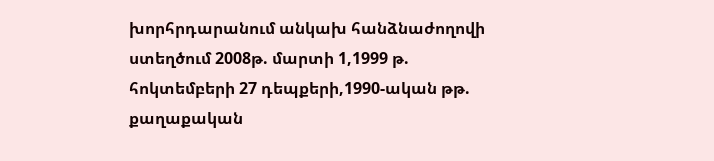խորհրդարանում անկախ հանձնաժողովի ստեղծում 2008թ. մարտի 1,1999 թ. հոկտեմբերի 27 դեպքերի,1990-ական թթ. քաղաքական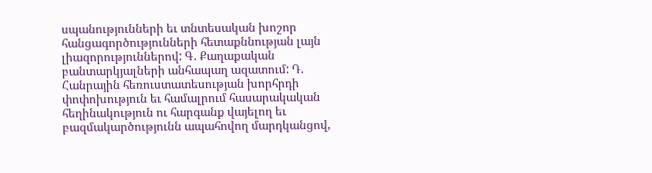սպանությունների եւ տնտեսական խոշոր հանցագործությունների հետաքննության լայն լիազորություններով: Գ. Քաղաքական բանտարկյալների անհապաղ ազատում: Դ. Հանրային հեռուստատեսության խորհրդի փոփոխություն եւ համալրում հասարակական հեղինակություն ու հարգանք վայելող եւ բազմակարծությունն ապահովող մարդկանցով,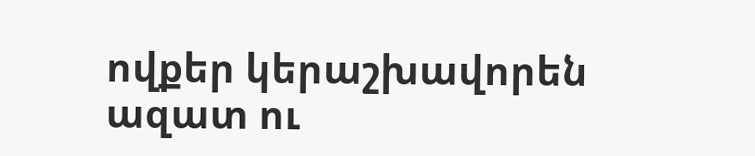ովքեր կերաշխավորեն ազատ ու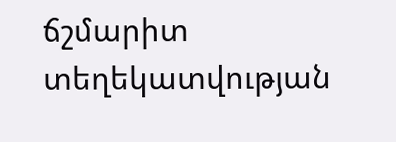ճշմարիտ տեղեկատվության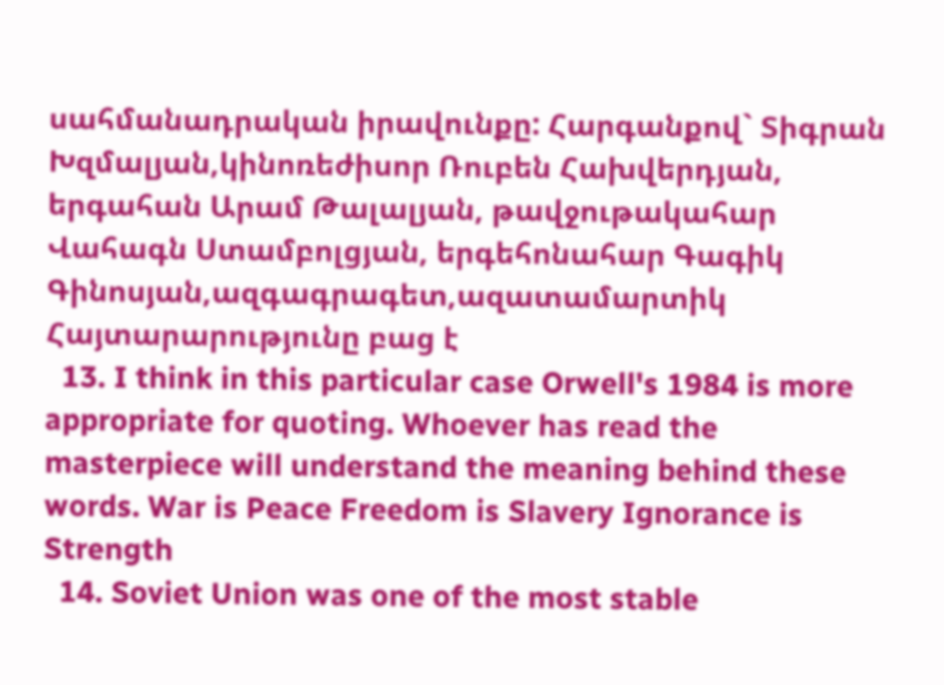սահմանադրական իրավունքը: Հարգանքով` Տիգրան Խզմալյան,կինոռեժիսոր Ռուբեն Հախվերդյան, երգահան Արամ Թալալյան, թավջութակահար Վահագն Ստամբոլցյան, երգեհոնահար Գագիկ Գինոսյան,ազգագրագետ,ազատամարտիկ Հայտարարությունը բաց է
  13. I think in this particular case Orwell's 1984 is more appropriate for quoting. Whoever has read the masterpiece will understand the meaning behind these words. War is Peace Freedom is Slavery Ignorance is Strength
  14. Soviet Union was one of the most stable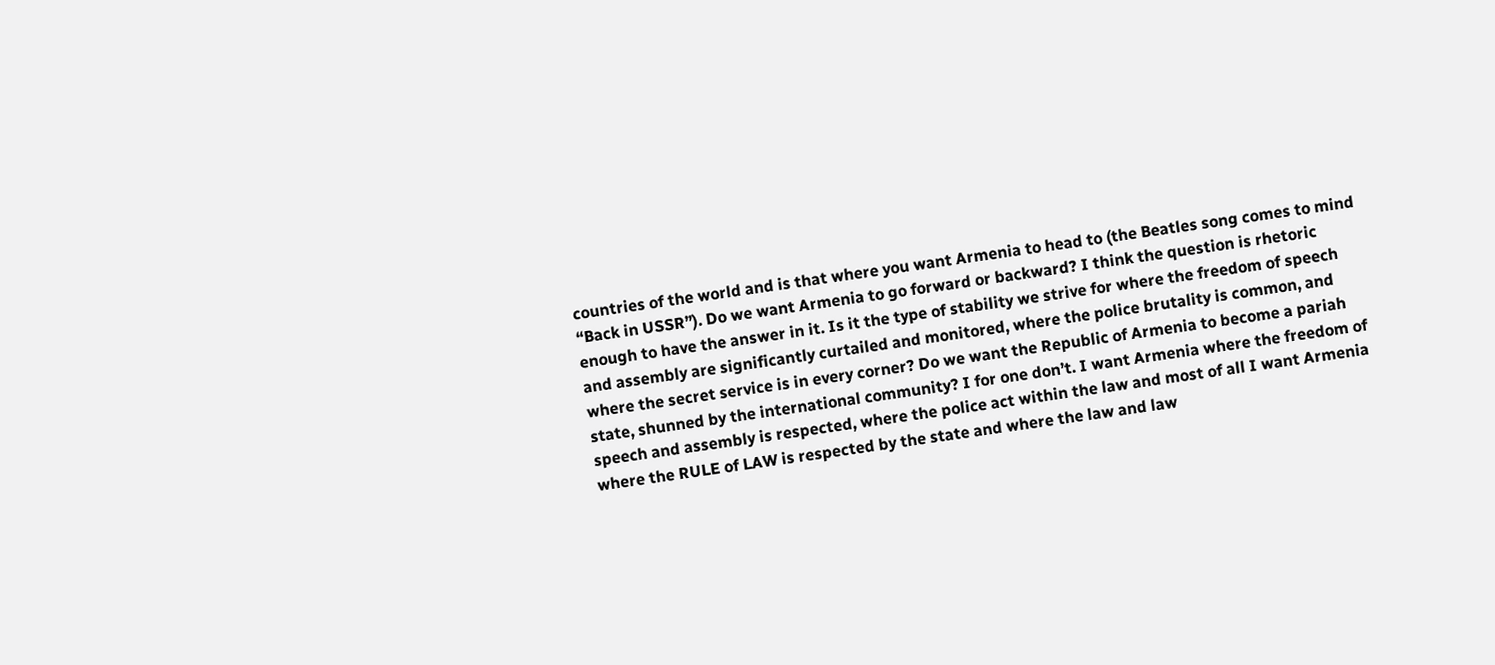countries of the world and is that where you want Armenia to head to (the Beatles song comes to mind “Back in USSR”). Do we want Armenia to go forward or backward? I think the question is rhetoric enough to have the answer in it. Is it the type of stability we strive for where the freedom of speech and assembly are significantly curtailed and monitored, where the police brutality is common, and where the secret service is in every corner? Do we want the Republic of Armenia to become a pariah state, shunned by the international community? I for one don’t. I want Armenia where the freedom of speech and assembly is respected, where the police act within the law and most of all I want Armenia where the RULE of LAW is respected by the state and where the law and law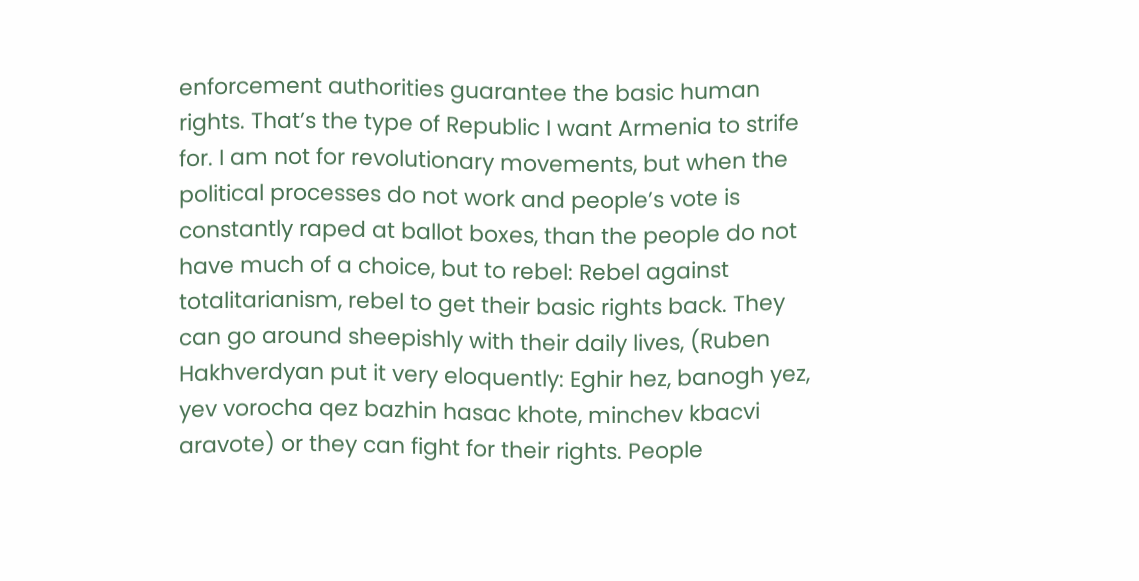enforcement authorities guarantee the basic human rights. That’s the type of Republic I want Armenia to strife for. I am not for revolutionary movements, but when the political processes do not work and people’s vote is constantly raped at ballot boxes, than the people do not have much of a choice, but to rebel: Rebel against totalitarianism, rebel to get their basic rights back. They can go around sheepishly with their daily lives, (Ruben Hakhverdyan put it very eloquently: Eghir hez, banogh yez, yev vorocha qez bazhin hasac khote, minchev kbacvi aravote) or they can fight for their rights. People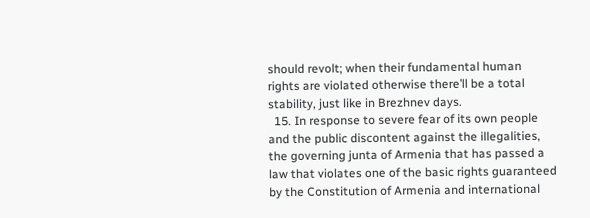should revolt; when their fundamental human rights are violated otherwise there’ll be a total stability, just like in Brezhnev days.
  15. In response to severe fear of its own people and the public discontent against the illegalities, the governing junta of Armenia that has passed a law that violates one of the basic rights guaranteed by the Constitution of Armenia and international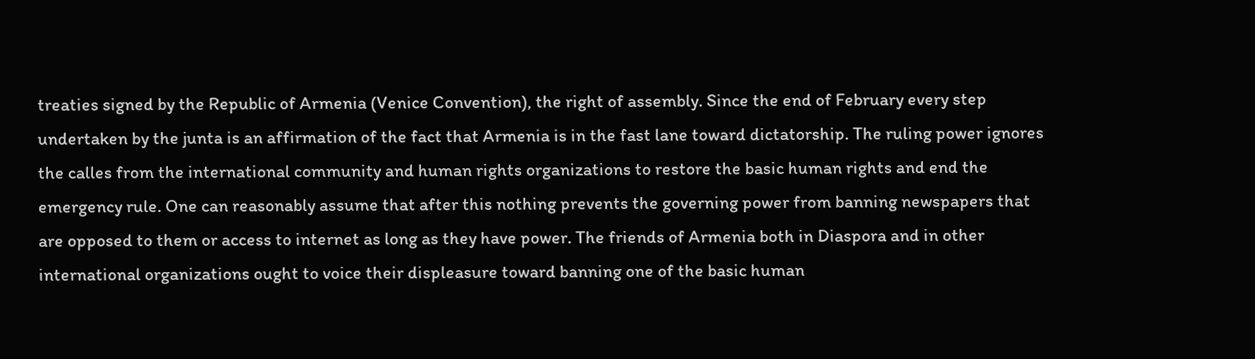treaties signed by the Republic of Armenia (Venice Convention), the right of assembly. Since the end of February every step undertaken by the junta is an affirmation of the fact that Armenia is in the fast lane toward dictatorship. The ruling power ignores the calles from the international community and human rights organizations to restore the basic human rights and end the emergency rule. One can reasonably assume that after this nothing prevents the governing power from banning newspapers that are opposed to them or access to internet as long as they have power. The friends of Armenia both in Diaspora and in other international organizations ought to voice their displeasure toward banning one of the basic human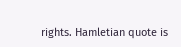rights. Hamletian quote is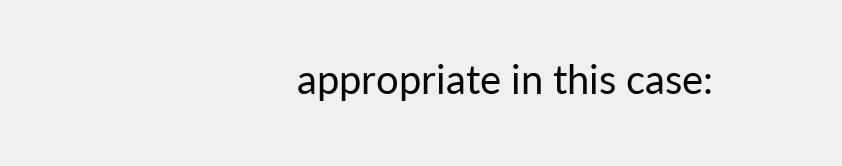appropriate in this case: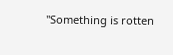"Something is rotten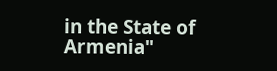in the State of Armenia"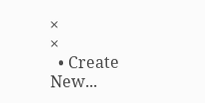×
×
  • Create New...